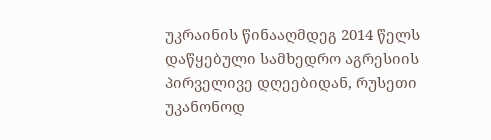უკრაინის წინააღმდეგ 2014 წელს დაწყებული სამხედრო აგრესიის პირველივე დღეებიდან, რუსეთი უკანონოდ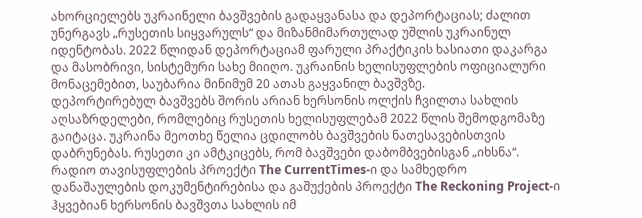ახორციელებს უკრაინელი ბავშვების გადაყვანასა და დეპორტაციას; ძალით უნერგავს „რუსეთის სიყვარულს“ და მიზანმიმართულად უშლის უკრაინულ იდენტობას. 2022 წლიდან დეპორტაციამ ფარული პრაქტიკის ხასიათი დაკარგა და მასობრივი, სისტემური სახე მიიღო. უკრაინის ხელისუფლების ოფიციალური მონაცემებით, საუბარია მინიმუმ 20 ათას გაყვანილ ბავშვზე.
დეპორტირებულ ბავშვებს შორის არიან ხერსონის ოლქის ჩვილთა სახლის აღსაზრდელები, რომლებიც რუსეთის ხელისუფლებამ 2022 წლის შემოდგომაზე გაიტაცა. უკრაინა მეოთხე წელია ცდილობს ბავშვების ნათესავებისთვის დაბრუნებას. რუსეთი კი ამტკიცებს, რომ ბავშვები დაბომბვებისგან „იხსნა“.
რადიო თავისუფლების პროექტი The CurrentTimes-ი და სამხედრო დანაშაულების დოკუმენტირებისა და გაშუქების პროექტი The Reckoning Project-ი ჰყვებიან ხერსონის ბავშვთა სახლის იმ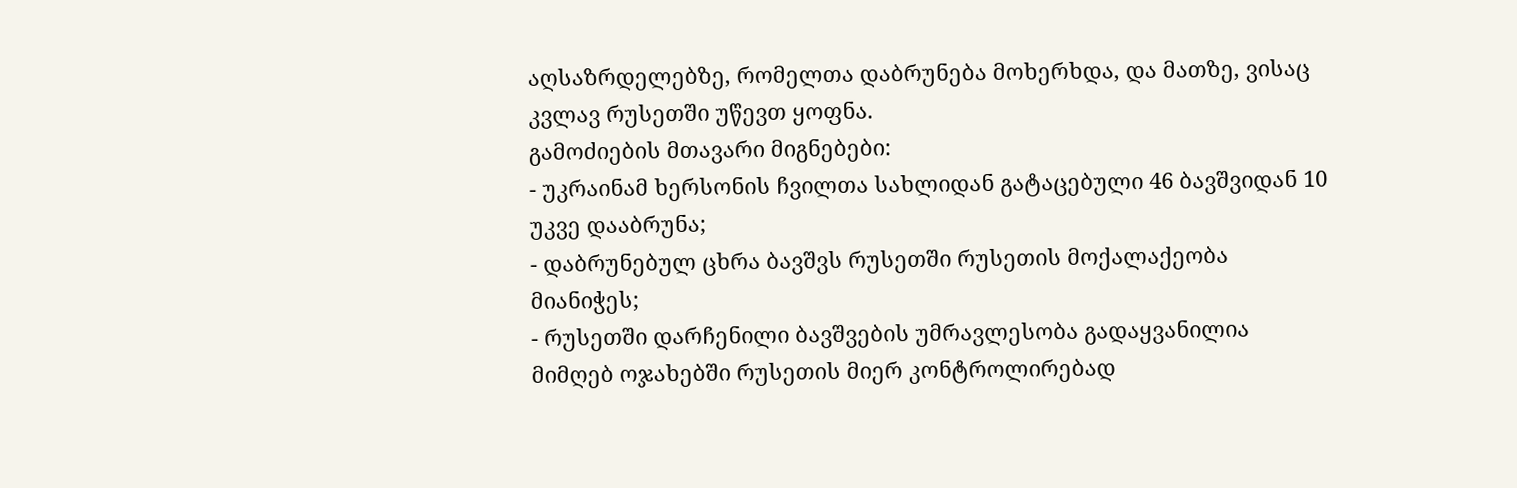აღსაზრდელებზე, რომელთა დაბრუნება მოხერხდა, და მათზე, ვისაც კვლავ რუსეთში უწევთ ყოფნა.
გამოძიების მთავარი მიგნებები:
- უკრაინამ ხერსონის ჩვილთა სახლიდან გატაცებული 46 ბავშვიდან 10 უკვე დააბრუნა;
- დაბრუნებულ ცხრა ბავშვს რუსეთში რუსეთის მოქალაქეობა მიანიჭეს;
- რუსეთში დარჩენილი ბავშვების უმრავლესობა გადაყვანილია მიმღებ ოჯახებში რუსეთის მიერ კონტროლირებად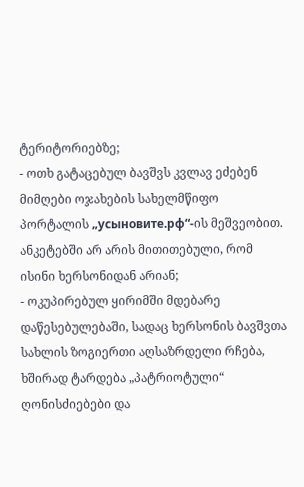ტერიტორიებზე;
- ოთხ გატაცებულ ბავშვს კვლავ ეძებენ მიმღები ოჯახების სახელმწიფო პორტალის „усыновите.рф“-ის მეშვეობით. ანკეტებში არ არის მითითებული, რომ ისინი ხერსონიდან არიან;
- ოკუპირებულ ყირიმში მდებარე დაწესებულებაში, სადაც ხერსონის ბავშვთა სახლის ზოგიერთი აღსაზრდელი რჩება, ხშირად ტარდება „პატრიოტული“ ღონისძიებები და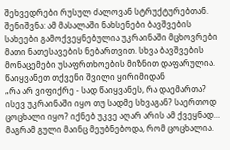შეხვედრები რუსულ ძალოვან სტრუქტურებთან.
შენიშვნა: ამ მასალაში ნახსენები ბავშვების სახეები გამოქვეყნებულია უკრაინაში მცხოვრები მათი ნათესავების ნებართვით. სხვა ბავშვების მონაცემები უსაფრთხოების მიზნით დაფარულია.
წაიყვანეთ თქვენი შვილი ყირიმიდან
„რა არ ვიფიქრე - სად წაიყვანეს, რა დაემართა? ისევ უკრაინაში იყო თუ სადმე სხვაგან? საერთოდ ცოცხალი იყო? იქნებ უკვე აღარ არის ამ ქვეყნად… მაგრამ გული მაინც მეუბნებოდა, რომ ცოცხალია.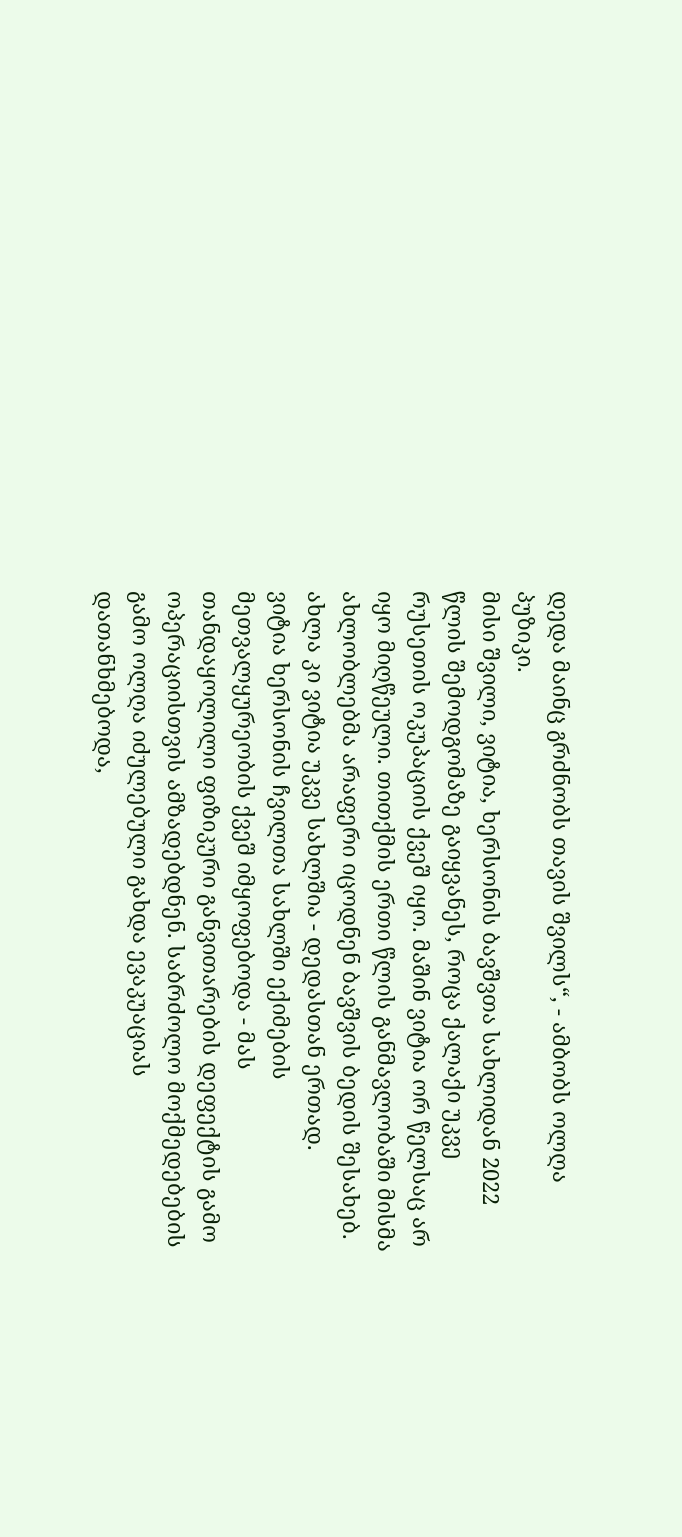დედა მაინც გრძნობს თავის შვილს“, - ამბობს ოლღა პუზიკი.
მისი შვილი, ვიტია, ხერსონის ბავშვთა სახლიდან 2022 წლის შემოდგომაზე გაიყვანეს, როცა ქალაქი უკვე რუსეთის ოკუპაციის ქვეშ იყო. მაშინ ვიტია ორ წელსაც არ იყო მიღწეული. თითქმის ერთი წლის განმავლობაში მისმა ახლობლებმა არაფერი იცოდნენ ბავშვის ბედის შესახებ. ახლა კი ვიტია უკვე სახლშია - დედასთან ერთად.
ვიტია ხერსონის ჩვილთა სახლში ექიმების მეთვალყურეობის ქვეშ იმყოფებოდა - მას თანდაყოლილი ფიზიკური განვითარების დეფექტის გამო ოპერაციისთვის ამზადებდნენ. საბრძოლო მოქმედებების გამო ოლღა იძულებული გახდა ევაკუაციას დათანხმებოდა,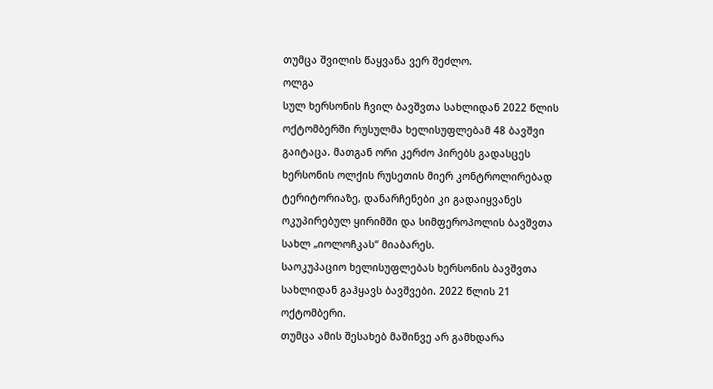თუმცა შვილის წაყვანა ვერ შეძლო.
ოლგა
სულ ხერსონის ჩვილ ბავშვთა სახლიდან 2022 წლის ოქტომბერში რუსულმა ხელისუფლებამ 48 ბავშვი გაიტაცა. მათგან ორი კერძო პირებს გადასცეს ხერსონის ოლქის რუსეთის მიერ კონტროლირებად ტერიტორიაზე, დანარჩენები კი გადაიყვანეს ოკუპირებულ ყირიმში და სიმფეროპოლის ბავშვთა სახლ „იოლოჩკას“ მიაბარეს.
საოკუპაციო ხელისუფლებას ხერსონის ბავშვთა სახლიდან გაჰყავს ბავშვები. 2022 წლის 21 ოქტომბერი.
თუმცა ამის შესახებ მაშინვე არ გამხდარა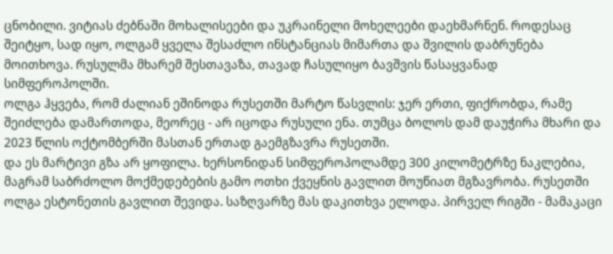ცნობილი. ვიტიას ძებნაში მოხალისეები და უკრაინელი მოხელეები დაეხმარნენ. როდესაც შეიტყო, სად იყო, ოლგამ ყველა შესაძლო ინსტანციას მიმართა და შვილის დაბრუნება მოითხოვა. რუსულმა მხარემ შესთავაზა, თავად ჩასულიყო ბავშვის წასაყვანად სიმფეროპოლში.
ოლგა ჰყვება, რომ ძალიან ეშინოდა რუსეთში მარტო წასვლის: ჯერ ერთი, ფიქრობდა, რამე შეიძლება დამართოდა, მეორეც - არ იცოდა რუსული ენა. თუმცა ბოლოს დამ დაუჭირა მხარი და 2023 წლის ოქტომბერში მასთან ერთად გაემგზავრა რუსეთში.
და ეს მარტივი გზა არ ყოფილა. ხერსონიდან სიმფეროპოლამდე 300 კილომეტრზე ნაკლებია, მაგრამ საბრძოლო მოქმედებების გამო ოთხი ქვეყნის გავლით მოუწიათ მგზავრობა. რუსეთში ოლგა ესტონეთის გავლით შევიდა. საზღვარზე მას დაკითხვა ელოდა. პირველ რიგში - მამაკაცი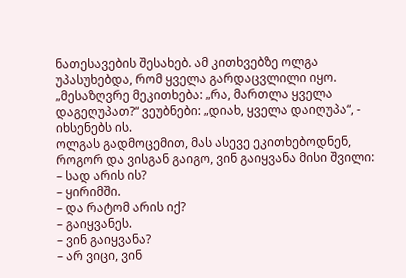ნათესავების შესახებ. ამ კითხვებზე ოლგა უპასუხებდა, რომ ყველა გარდაცვლილი იყო.
„მესაზღვრე მეკითხება: „რა, მართლა ყველა დაგეღუპათ?“ ვეუბნები: „დიახ, ყველა დაიღუპა“, - იხსენებს ის.
ოლგას გადმოცემით, მას ასევე ეკითხებოდნენ, როგორ და ვისგან გაიგო, ვინ გაიყვანა მისი შვილი:
– სად არის ის?
– ყირიმში.
– და რატომ არის იქ?
– გაიყვანეს.
– ვინ გაიყვანა?
– არ ვიცი, ვინ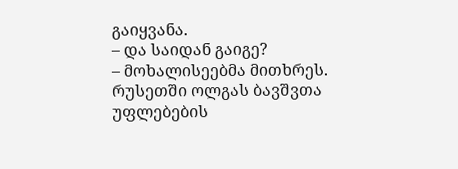გაიყვანა.
– და საიდან გაიგე?
– მოხალისეებმა მითხრეს.
რუსეთში ოლგას ბავშვთა უფლებების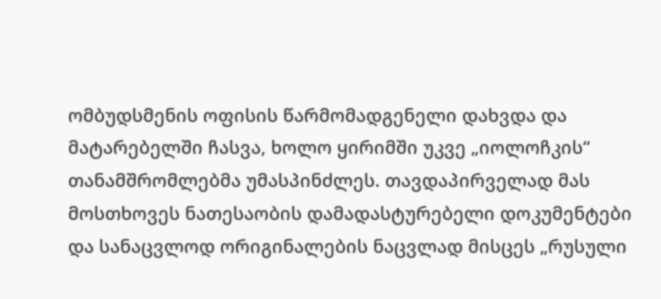ომბუდსმენის ოფისის წარმომადგენელი დახვდა და მატარებელში ჩასვა, ხოლო ყირიმში უკვე „იოლოჩკის“ თანამშრომლებმა უმასპინძლეს. თავდაპირველად მას მოსთხოვეს ნათესაობის დამადასტურებელი დოკუმენტები და სანაცვლოდ ორიგინალების ნაცვლად მისცეს „რუსული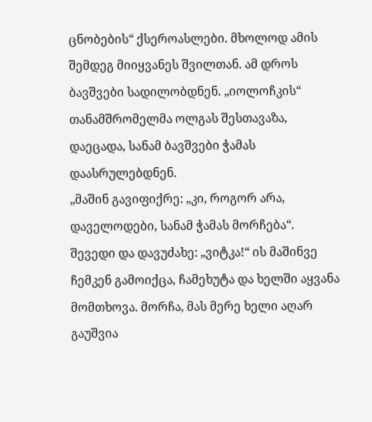ცნობების“ ქსეროასლები. მხოლოდ ამის შემდეგ მიიყვანეს შვილთან. ამ დროს ბავშვები სადილობდნენ. „იოლოჩკის“ თანამშრომელმა ოლგას შესთავაზა, დაეცადა, სანამ ბავშვები ჭამას დაასრულებდნენ.
„მაშინ გავიფიქრე: „კი, როგორ არა, დაველოდები, სანამ ჭამას მორჩება“. შევედი და დავუძახე: „ვიტკა!“ ის მაშინვე ჩემკენ გამოიქცა, ჩამეხუტა და ხელში აყვანა მომთხოვა. მორჩა, მას მერე ხელი აღარ გაუშვია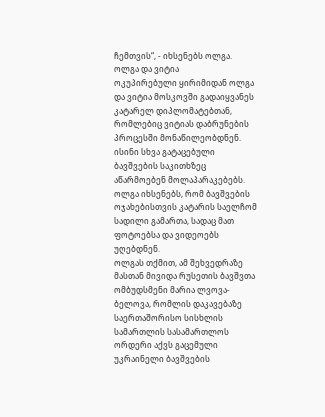ჩემთვის“, - იხსენებს ოლგა.
ოლგა და ვიტია
ოკუპირებული ყირიმიდან ოლგა და ვიტია მოსკოვში გადაიყვანეს კატარელ დიპლომატებთან, რომლებიც ვიტიას დაბრუნების პროცესში მონაწილეობდნენ. ისინი სხვა გატაცებული ბავშვების საკითხზეც აწარმოებენ მოლაპარაკებებს. ოლგა იხსენებს, რომ ბავშვების ოჯახებისთვის კატარის საელჩომ სადილი გამართა, სადაც მათ ფოტოებსა და ვიდეოებს უღებდნენ.
ოლგას თქმით, ამ შეხვედრაზე მასთან მივიდა რუსეთის ბავშვთა ომბუდსმენი მარია ლვოვა-ბელოვა, რომლის დაკავებაზე საერთაშორისო სისხლის სამართლის სასამართლოს ორდერი აქვს გაცემული უკრაინელი ბავშვების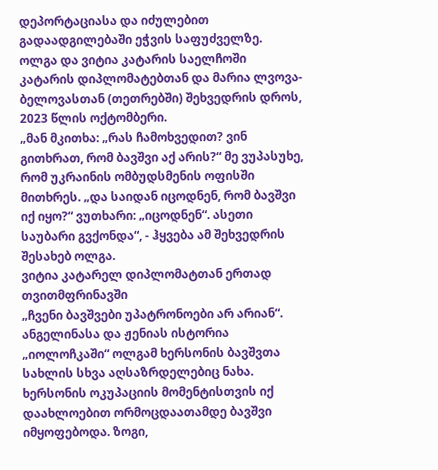დეპორტაციასა და იძულებით გადაადგილებაში ეჭვის საფუძველზე.
ოლგა და ვიტია კატარის საელჩოში კატარის დიპლომატებთან და მარია ლვოვა-ბელოვასთან (თეთრებში) შეხვედრის დროს, 2023 წლის ოქტომბერი.
„მან მკითხა: „რას ჩამოხვედით? ვინ გითხრათ, რომ ბავშვი აქ არის?“ მე ვუპასუხე, რომ უკრაინის ომბუდსმენის ოფისში მითხრეს. „და საიდან იცოდნენ, რომ ბავშვი იქ იყო?“ ვუთხარი: „იცოდნენ“. ასეთი საუბარი გვქონდა“, - ჰყვება ამ შეხვედრის შესახებ ოლგა.
ვიტია კატარელ დიპლომატთან ერთად თვითმფრინავში
„ჩვენი ბავშვები უპატრონოები არ არიან“. ანგელინასა და ჟენიას ისტორია
„იოლოჩკაში“ ოლგამ ხერსონის ბავშვთა სახლის სხვა აღსაზრდელებიც ნახა. ხერსონის ოკუპაციის მომენტისთვის იქ დაახლოებით ორმოცდაათამდე ბავშვი იმყოფებოდა. ზოგი,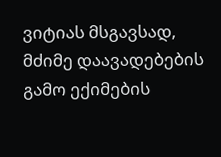ვიტიას მსგავსად, მძიმე დაავადებების გამო ექიმების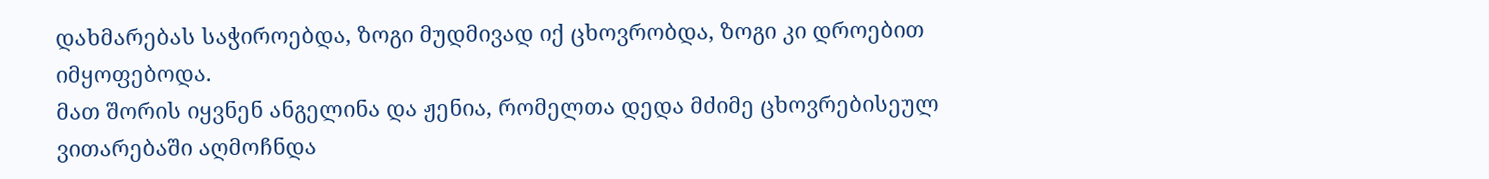დახმარებას საჭიროებდა, ზოგი მუდმივად იქ ცხოვრობდა, ზოგი კი დროებით იმყოფებოდა.
მათ შორის იყვნენ ანგელინა და ჟენია, რომელთა დედა მძიმე ცხოვრებისეულ ვითარებაში აღმოჩნდა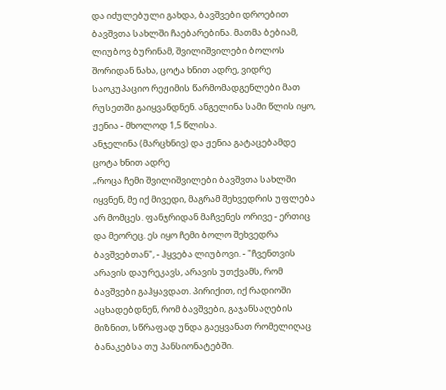და იძულებული გახდა, ბავშვები დროებით ბავშვთა სახლში ჩაებარებინა. მათმა ბებიამ, ლიუბოვ ბურინამ, შვილიშვილები ბოლოს შორიდან ნახა, ცოტა ხნით ადრე, ვიდრე საოკუპაციო რეჟიმის წარმომადგენლები მათ რუსეთში გაიყვანდნენ. ანგელინა სამი წლის იყო, ჟენია - მხოლოდ 1,5 წლისა.
ანჯელინა (მარცხნივ) და ჟენია გატაცებამდე ცოტა ხნით ადრე
„როცა ჩემი შვილიშვილები ბავშვთა სახლში იყვნენ, მე იქ მივედი, მაგრამ შეხვედრის უფლება არ მომცეს. ფანჯრიდან მაჩვენეს ორივე - ერთიც და მეორეც. ეს იყო ჩემი ბოლო შეხვედრა ბავშვებთან", - ჰყვება ლიუბოვი. - "ჩვენთვის არავის დაურეკავს, არავის უთქვამს, რომ ბავშვები გაჰყავდათ. პირიქით, იქ რადიოში აცხადებდნენ, რომ ბავშვები, გაჯანსაღების მიზნით, სწრაფად უნდა გაეყვანათ რომელიღაც ბანაკებსა თუ პანსიონატებში.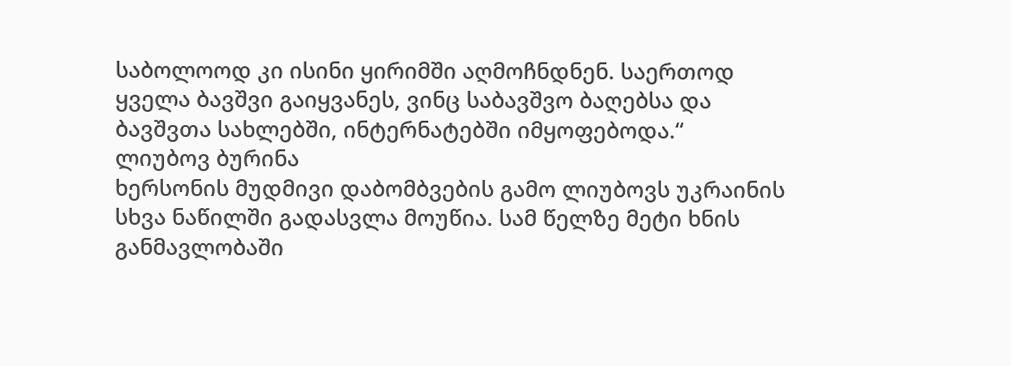საბოლოოდ კი ისინი ყირიმში აღმოჩნდნენ. საერთოდ ყველა ბავშვი გაიყვანეს, ვინც საბავშვო ბაღებსა და ბავშვთა სახლებში, ინტერნატებში იმყოფებოდა.“
ლიუბოვ ბურინა
ხერსონის მუდმივი დაბომბვების გამო ლიუბოვს უკრაინის სხვა ნაწილში გადასვლა მოუწია. სამ წელზე მეტი ხნის განმავლობაში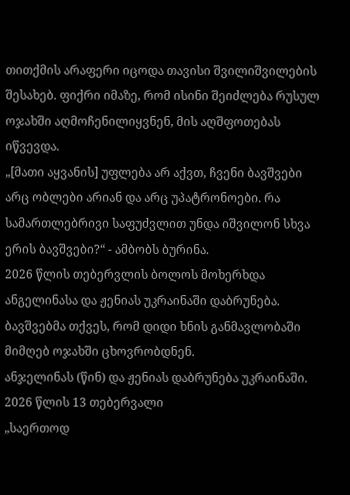თითქმის არაფერი იცოდა თავისი შვილიშვილების შესახებ. ფიქრი იმაზე, რომ ისინი შეიძლება რუსულ ოჯახში აღმოჩენილიყვნენ, მის აღშფოთებას იწვევდა.
„[მათი აყვანის] უფლება არ აქვთ, ჩვენი ბავშვები არც ობლები არიან და არც უპატრონოები. რა სამართლებრივი საფუძვლით უნდა იშვილონ სხვა ერის ბავშვები?“ - ამბობს ბურინა.
2026 წლის თებერვლის ბოლოს მოხერხდა ანგელინასა და ჟენიას უკრაინაში დაბრუნება. ბავშვებმა თქვეს, რომ დიდი ხნის განმავლობაში მიმღებ ოჯახში ცხოვრობდნენ.
ანჯელინას (წინ) და ჟენიას დაბრუნება უკრაინაში. 2026 წლის 13 თებერვალი
„საერთოდ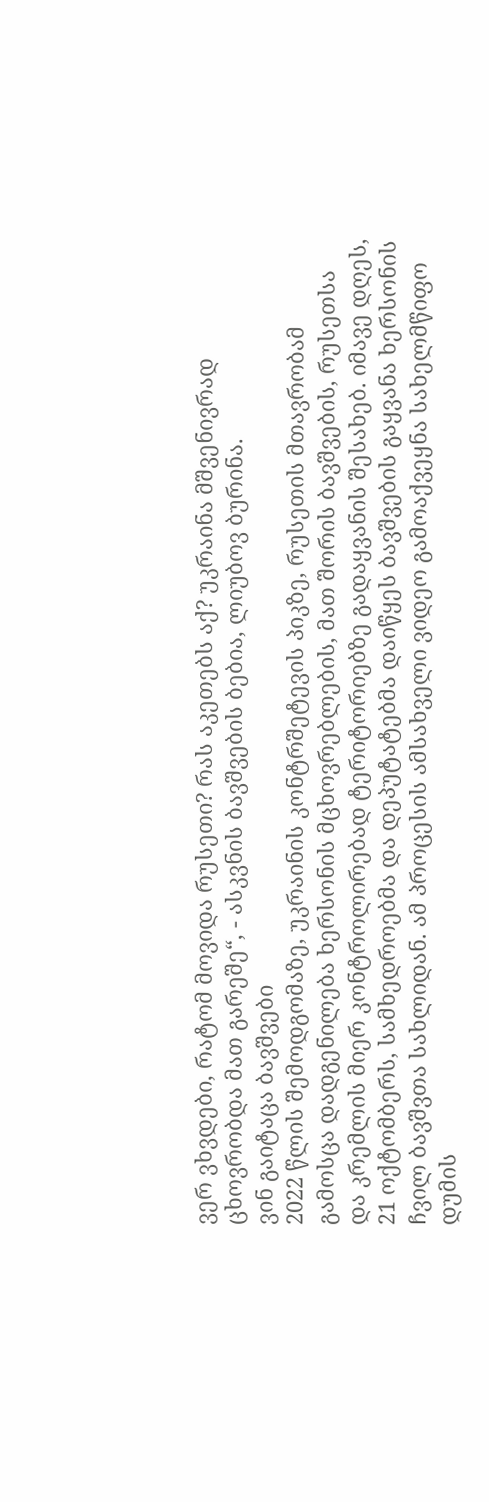ვერ ვხვდები, რატომ მოვიდა რუსეთი? რას აკეთებს აქ? უკრაინა მშვენივრად ცხოვრობდა მათ გარეშე“, - ასკვნის ბავშვების ბებია, ლიუბოვ ბურინა.
ვინ გაიტაცა ბავშვები
2022 წლის შემოდგომაზე, უკრაინის კონტრშეტევის პიკზე, რუსეთის მთავრობამ გამოსცა დადგენილება ხერსონის მცხოვრებლების, მათ შორის ბავშვების, რუსეთსა და კრემლის მიერ კონტროლირებად ტერიტორიებზე გადაყვანის შესახებ. იმავე დღეს, 21 ოქტომბერს, სამხედროებმა და დეპუტატებმა დაიწყეს ბავშვების გაყვანა ხერსონის ჩვილ ბავშვთა სახლიდან. ამ პროცესის ამსახველი ვიდეო გამოაქვეყნა სახელმწიფო დუმის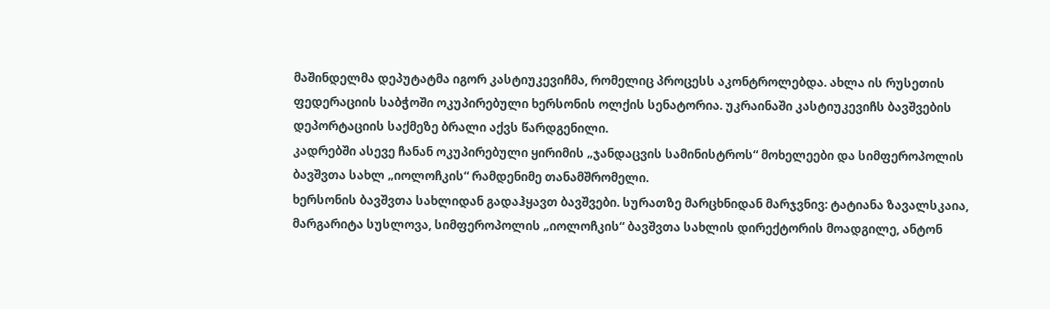მაშინდელმა დეპუტატმა იგორ კასტიუკევიჩმა, რომელიც პროცესს აკონტროლებდა. ახლა ის რუსეთის ფედერაციის საბჭოში ოკუპირებული ხერსონის ოლქის სენატორია. უკრაინაში კასტიუკევიჩს ბავშვების დეპორტაციის საქმეზე ბრალი აქვს წარდგენილი.
კადრებში ასევე ჩანან ოკუპირებული ყირიმის „ჯანდაცვის სამინისტროს“ მოხელეები და სიმფეროპოლის ბავშვთა სახლ „იოლოჩკის“ რამდენიმე თანამშრომელი.
ხერსონის ბავშვთა სახლიდან გადაჰყავთ ბავშვები. სურათზე მარცხნიდან მარჯვნივ: ტატიანა ზავალსკაია, მარგარიტა სუსლოვა, სიმფეროპოლის „იოლოჩკის“ ბავშვთა სახლის დირექტორის მოადგილე, ანტონ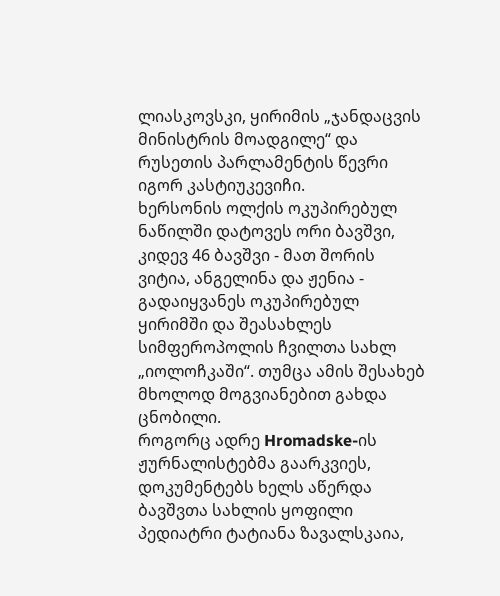ლიასკოვსკი, ყირიმის „ჯანდაცვის მინისტრის მოადგილე“ და რუსეთის პარლამენტის წევრი იგორ კასტიუკევიჩი.
ხერსონის ოლქის ოკუპირებულ ნაწილში დატოვეს ორი ბავშვი, კიდევ 46 ბავშვი - მათ შორის ვიტია, ანგელინა და ჟენია - გადაიყვანეს ოკუპირებულ ყირიმში და შეასახლეს სიმფეროპოლის ჩვილთა სახლ „იოლოჩკაში“. თუმცა ამის შესახებ მხოლოდ მოგვიანებით გახდა ცნობილი.
როგორც ადრე Hromadske-ის ჟურნალისტებმა გაარკვიეს, დოკუმენტებს ხელს აწერდა ბავშვთა სახლის ყოფილი პედიატრი ტატიანა ზავალსკაია,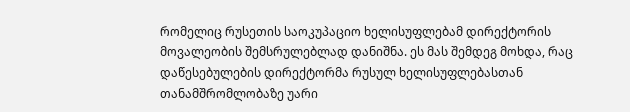რომელიც რუსეთის საოკუპაციო ხელისუფლებამ დირექტორის მოვალეობის შემსრულებლად დანიშნა. ეს მას შემდეგ მოხდა, რაც დაწესებულების დირექტორმა რუსულ ხელისუფლებასთან თანამშრომლობაზე უარი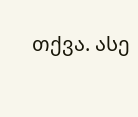თქვა. ასე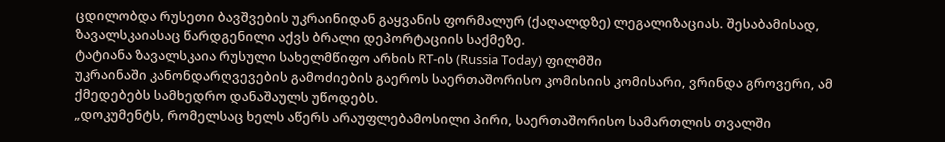ცდილობდა რუსეთი ბავშვების უკრაინიდან გაყვანის ფორმალურ (ქაღალდზე) ლეგალიზაციას. შესაბამისად, ზავალსკაიასაც წარდგენილი აქვს ბრალი დეპორტაციის საქმეზე.
ტატიანა ზავალსკაია რუსული სახელმწიფო არხის RT-ის (Russia Today) ფილმში
უკრაინაში კანონდარღვევების გამოძიების გაეროს საერთაშორისო კომისიის კომისარი, ვრინდა გროვერი, ამ ქმედებებს სამხედრო დანაშაულს უწოდებს.
„დოკუმენტს, რომელსაც ხელს აწერს არაუფლებამოსილი პირი, საერთაშორისო სამართლის თვალში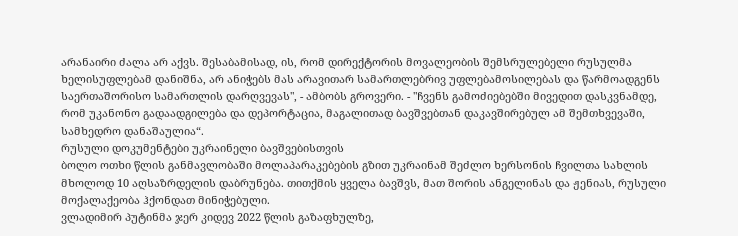არანაირი ძალა არ აქვს. შესაბამისად, ის, რომ დირექტორის მოვალეობის შემსრულებელი რუსულმა ხელისუფლებამ დანიშნა, არ ანიჭებს მას არავითარ სამართლებრივ უფლებამოსილებას და წარმოადგენს საერთაშორისო სამართლის დარღვევას", - ამბობს გროვერი. - "ჩვენს გამოძიებებში მივედით დასკვნამდე, რომ უკანონო გადაადგილება და დეპორტაცია, მაგალითად ბავშვებთან დაკავშირებულ ამ შემთხვევაში, სამხედრო დანაშაულია“.
რუსული დოკუმენტები უკრაინელი ბავშვებისთვის
ბოლო ოთხი წლის განმავლობაში მოლაპარაკებების გზით უკრაინამ შეძლო ხერსონის ჩვილთა სახლის მხოლოდ 10 აღსაზრდელის დაბრუნება. თითქმის ყველა ბავშვს, მათ შორის ანგელინას და ჟენიას, რუსული მოქალაქეობა ჰქონდათ მინიჭებული.
ვლადიმირ პუტინმა ჯერ კიდევ 2022 წლის გაზაფხულზე,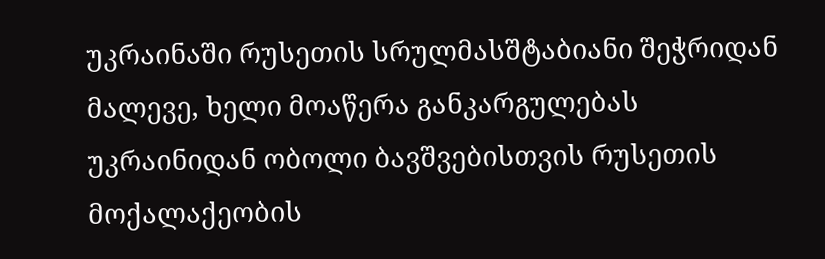უკრაინაში რუსეთის სრულმასშტაბიანი შეჭრიდან მალევე, ხელი მოაწერა განკარგულებას უკრაინიდან ობოლი ბავშვებისთვის რუსეთის მოქალაქეობის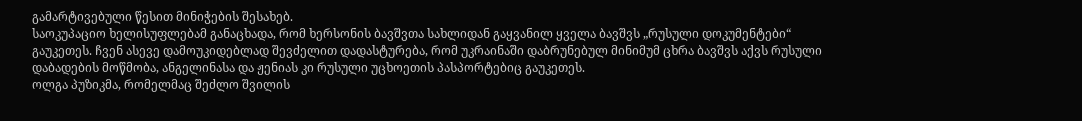გამარტივებული წესით მინიჭების შესახებ.
საოკუპაციო ხელისუფლებამ განაცხადა, რომ ხერსონის ბავშვთა სახლიდან გაყვანილ ყველა ბავშვს „რუსული დოკუმენტები“ გაუკეთეს. ჩვენ ასევე დამოუკიდებლად შევძელით დადასტურება, რომ უკრაინაში დაბრუნებულ მინიმუმ ცხრა ბავშვს აქვს რუსული დაბადების მოწმობა, ანგელინასა და ჟენიას კი რუსული უცხოეთის პასპორტებიც გაუკეთეს.
ოლგა პუზიკმა, რომელმაც შეძლო შვილის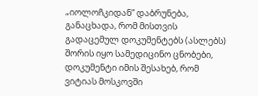„იოლოჩკიდან“ დაბრუნება, განაცხადა, რომ მისთვის გადაცემულ დოკუმენტებს (ასლებს) შორის იყო სამედიცინო ცნობები, დოკუმენტი იმის შესახებ, რომ ვიტიას მოსკოვში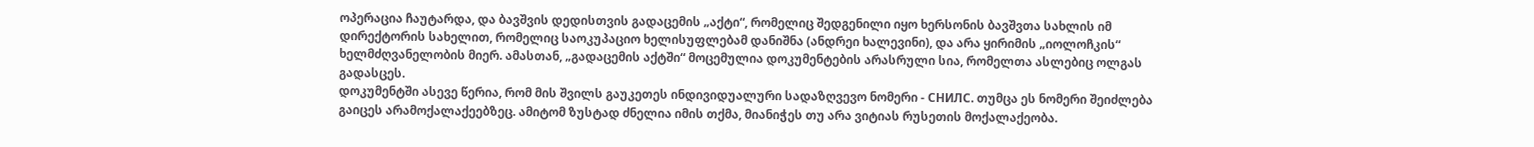ოპერაცია ჩაუტარდა, და ბავშვის დედისთვის გადაცემის „აქტი“, რომელიც შედგენილი იყო ხერსონის ბავშვთა სახლის იმ დირექტორის სახელით, რომელიც საოკუპაციო ხელისუფლებამ დანიშნა (ანდრეი ხალევინი), და არა ყირიმის „იოლოჩკის“ ხელმძღვანელობის მიერ. ამასთან, „გადაცემის აქტში“ მოცემულია დოკუმენტების არასრული სია, რომელთა ასლებიც ოლგას გადასცეს.
დოკუმენტში ასევე წერია, რომ მის შვილს გაუკეთეს ინდივიდუალური სადაზღვევო ნომერი - СНИЛС. თუმცა ეს ნომერი შეიძლება გაიცეს არამოქალაქეებზეც. ამიტომ ზუსტად ძნელია იმის თქმა, მიანიჭეს თუ არა ვიტიას რუსეთის მოქალაქეობა.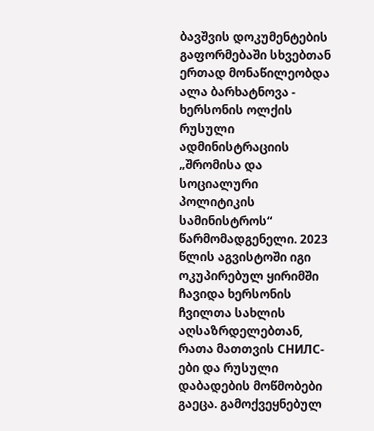ბავშვის დოკუმენტების გაფორმებაში სხვებთან ერთად მონაწილეობდა ალა ბარხატნოვა - ხერსონის ოლქის რუსული ადმინისტრაციის „შრომისა და სოციალური პოლიტიკის სამინისტროს“ წარმომადგენელი. 2023 წლის აგვისტოში იგი ოკუპირებულ ყირიმში ჩავიდა ხერსონის ჩვილთა სახლის აღსაზრდელებთან, რათა მათთვის СНИЛС-ები და რუსული დაბადების მოწმობები გაეცა. გამოქვეყნებულ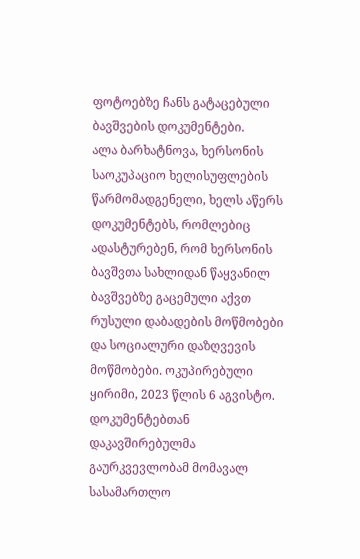ფოტოებზე ჩანს გატაცებული ბავშვების დოკუმენტები.
ალა ბარხატნოვა, ხერსონის საოკუპაციო ხელისუფლების წარმომადგენელი, ხელს აწერს დოკუმენტებს, რომლებიც ადასტურებენ, რომ ხერსონის ბავშვთა სახლიდან წაყვანილ ბავშვებზე გაცემული აქვთ რუსული დაბადების მოწმობები და სოციალური დაზღვევის მოწმობები. ოკუპირებული ყირიმი, 2023 წლის 6 აგვისტო.
დოკუმენტებთან დაკავშირებულმა გაურკვევლობამ მომავალ სასამართლო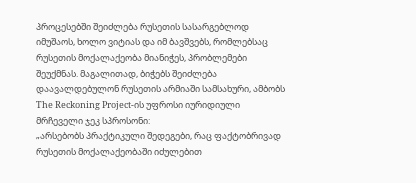პროცესებში შეიძლება რუსეთის სასარგებლოდ იმუშაოს, ხოლო ვიტიას და იმ ბავშვებს, რომლებსაც რუსეთის მოქალაქეობა მიანიჭეს, პრობლემები შეუქმნას. მაგალითად, ბიჭებს შეიძლება დაავალდებულონ რუსეთის არმიაში სამსახური, ამბობს The Reckoning Project-ის უფროსი იურიდიული მრჩეველი ჯეკ სპროსონი:
„არსებობს პრაქტიკული შედეგები, რაც ფაქტობრივად რუსეთის მოქალაქეობაში იძულებით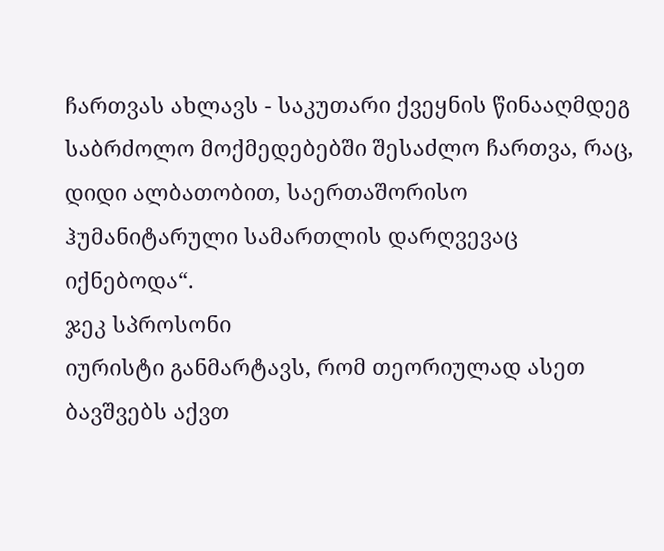ჩართვას ახლავს - საკუთარი ქვეყნის წინააღმდეგ საბრძოლო მოქმედებებში შესაძლო ჩართვა, რაც, დიდი ალბათობით, საერთაშორისო ჰუმანიტარული სამართლის დარღვევაც იქნებოდა“.
ჯეკ სპროსონი
იურისტი განმარტავს, რომ თეორიულად ასეთ ბავშვებს აქვთ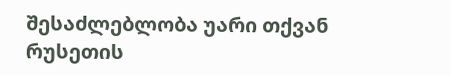შესაძლებლობა უარი თქვან რუსეთის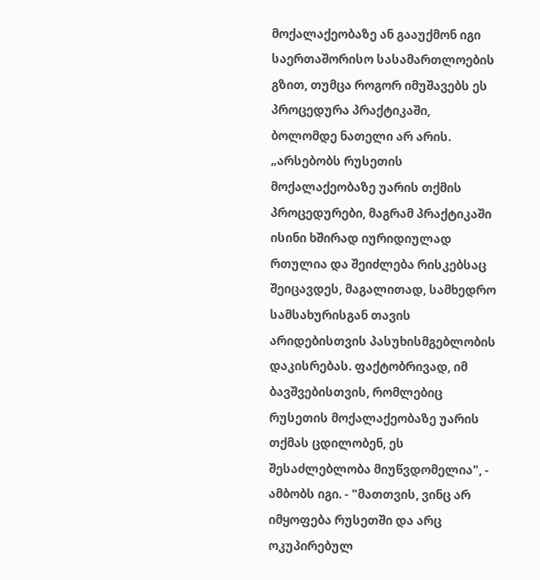მოქალაქეობაზე ან გააუქმონ იგი საერთაშორისო სასამართლოების გზით, თუმცა როგორ იმუშავებს ეს პროცედურა პრაქტიკაში, ბოლომდე ნათელი არ არის.
„არსებობს რუსეთის მოქალაქეობაზე უარის თქმის პროცედურები, მაგრამ პრაქტიკაში ისინი ხშირად იურიდიულად რთულია და შეიძლება რისკებსაც შეიცავდეს, მაგალითად, სამხედრო სამსახურისგან თავის არიდებისთვის პასუხისმგებლობის დაკისრებას. ფაქტობრივად, იმ ბავშვებისთვის, რომლებიც რუსეთის მოქალაქეობაზე უარის თქმას ცდილობენ, ეს შესაძლებლობა მიუწვდომელია", - ამბობს იგი. - "მათთვის, ვინც არ იმყოფება რუსეთში და არც ოკუპირებულ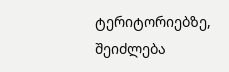ტერიტორიებზე, შეიძლება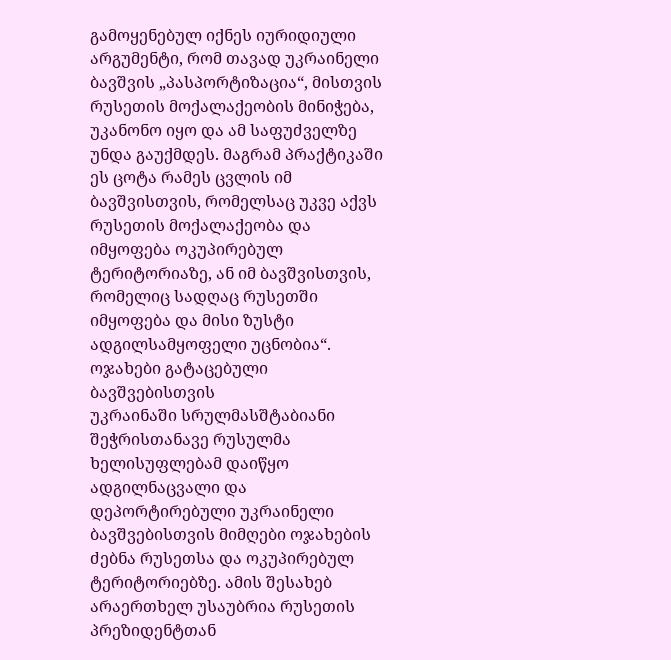გამოყენებულ იქნეს იურიდიული არგუმენტი, რომ თავად უკრაინელი ბავშვის „პასპორტიზაცია“, მისთვის რუსეთის მოქალაქეობის მინიჭება, უკანონო იყო და ამ საფუძველზე უნდა გაუქმდეს. მაგრამ პრაქტიკაში ეს ცოტა რამეს ცვლის იმ ბავშვისთვის, რომელსაც უკვე აქვს რუსეთის მოქალაქეობა და იმყოფება ოკუპირებულ ტერიტორიაზე, ან იმ ბავშვისთვის, რომელიც სადღაც რუსეთში იმყოფება და მისი ზუსტი ადგილსამყოფელი უცნობია“.
ოჯახები გატაცებული ბავშვებისთვის
უკრაინაში სრულმასშტაბიანი შეჭრისთანავე რუსულმა ხელისუფლებამ დაიწყო ადგილნაცვალი და დეპორტირებული უკრაინელი ბავშვებისთვის მიმღები ოჯახების ძებნა რუსეთსა და ოკუპირებულ ტერიტორიებზე. ამის შესახებ არაერთხელ უსაუბრია რუსეთის პრეზიდენტთან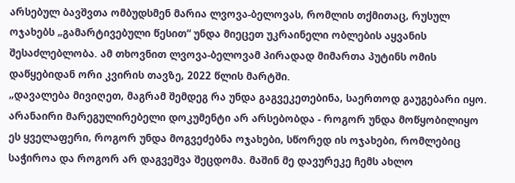არსებულ ბავშვთა ომბუდსმენ მარია ლვოვა-ბელოვას, რომლის თქმითაც, რუსულ ოჯახებს „გამარტივებული წესით“ უნდა მიეცეთ უკრაინელი ობლების აყვანის შესაძლებლობა. ამ თხოვნით ლვოვა-ბელოვამ პირადად მიმართა პუტინს ომის დაწყებიდან ორი კვირის თავზე, 2022 წლის მარტში.
„დავალება მივიღეთ, მაგრამ შემდეგ რა უნდა გაგვეკეთებინა, საერთოდ გაუგებარი იყო. არანაირი მარეგულირებელი დოკუმენტი არ არსებობდა - როგორ უნდა მოწყობილიყო ეს ყველაფერი, როგორ უნდა მოგვეძებნა ოჯახები, სწორედ ის ოჯახები, რომლებიც საჭიროა და როგორ არ დაგვეშვა შეცდომა. მაშინ მე დავურეკე ჩემს ახლო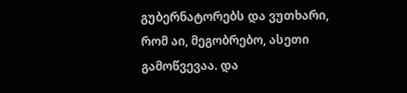გუბერნატორებს და ვუთხარი, რომ აი, მეგობრებო, ასეთი გამოწვევაა. და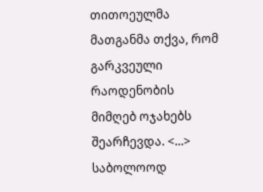თითოეულმა მათგანმა თქვა, რომ გარკვეული რაოდენობის მიმღებ ოჯახებს შეარჩევდა. <...> საბოლოოდ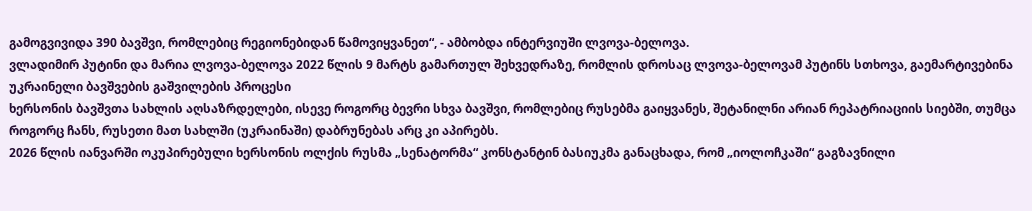გამოგვივიდა 390 ბავშვი, რომლებიც რეგიონებიდან წამოვიყვანეთ“, - ამბობდა ინტერვიუში ლვოვა-ბელოვა.
ვლადიმირ პუტინი და მარია ლვოვა-ბელოვა 2022 წლის 9 მარტს გამართულ შეხვედრაზე, რომლის დროსაც ლვოვა-ბელოვამ პუტინს სთხოვა, გაემარტივებინა უკრაინელი ბავშვების გაშვილების პროცესი
ხერსონის ბავშვთა სახლის აღსაზრდელები, ისევე როგორც ბევრი სხვა ბავშვი, რომლებიც რუსებმა გაიყვანეს, შეტანილნი არიან რეპატრიაციის სიებში, თუმცა როგორც ჩანს, რუსეთი მათ სახლში (უკრაინაში) დაბრუნებას არც კი აპირებს.
2026 წლის იანვარში ოკუპირებული ხერსონის ოლქის რუსმა „სენატორმა“ კონსტანტინ ბასიუკმა განაცხადა, რომ „იოლოჩკაში“ გაგზავნილი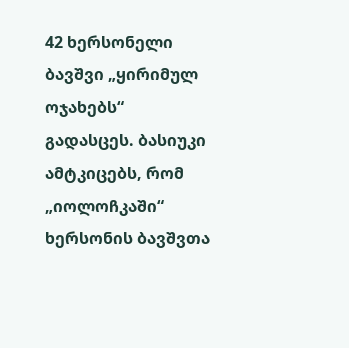42 ხერსონელი ბავშვი „ყირიმულ ოჯახებს“ გადასცეს. ბასიუკი ამტკიცებს, რომ „იოლოჩკაში“ ხერსონის ბავშვთა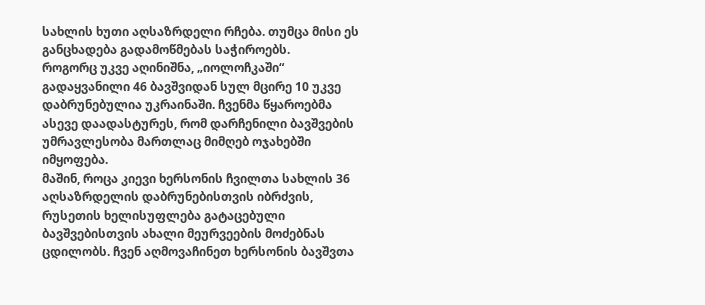სახლის ხუთი აღსაზრდელი რჩება. თუმცა მისი ეს განცხადება გადამოწმებას საჭიროებს.
როგორც უკვე აღინიშნა, „იოლოჩკაში“ გადაყვანილი 46 ბავშვიდან სულ მცირე 10 უკვე დაბრუნებულია უკრაინაში. ჩვენმა წყაროებმა ასევე დაადასტურეს, რომ დარჩენილი ბავშვების უმრავლესობა მართლაც მიმღებ ოჯახებში იმყოფება.
მაშინ, როცა კიევი ხერსონის ჩვილთა სახლის 36 აღსაზრდელის დაბრუნებისთვის იბრძვის, რუსეთის ხელისუფლება გატაცებული ბავშვებისთვის ახალი მეურვეების მოძებნას ცდილობს. ჩვენ აღმოვაჩინეთ ხერსონის ბავშვთა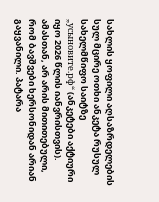სახლის ყოფილი აღსაზრდელების სულ მცირე ოთხი ანკეტა რუსულ სახელმწიფო საიტზე „усыновите.рф“ (ანკეტები აქტიური იყო 2026 წლის იანვრისთვის). ამასთან, არ არის მითითებული, რომ ბავშვები ხერსონიდან არიან გაყვანილი. პატარა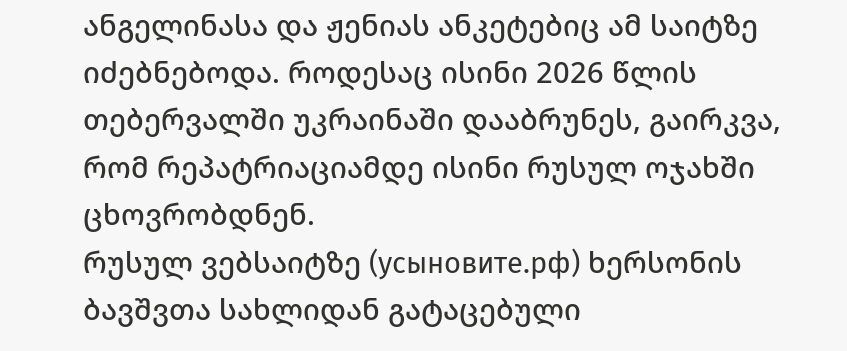ანგელინასა და ჟენიას ანკეტებიც ამ საიტზე იძებნებოდა. როდესაც ისინი 2026 წლის თებერვალში უკრაინაში დააბრუნეს, გაირკვა, რომ რეპატრიაციამდე ისინი რუსულ ოჯახში ცხოვრობდნენ.
რუსულ ვებსაიტზე (усыновите.рф) ხერსონის ბავშვთა სახლიდან გატაცებული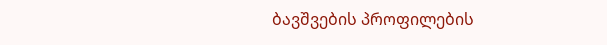ბავშვების პროფილების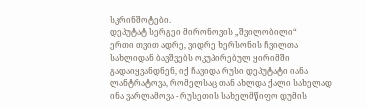სკრინშოტები.
დეპუტატ სერგეი მირონოვის „შვილობილი“
ერთი თვით ადრე, ვიდრე ხერსონის ჩვილთა სახლიდან ბავშვებს ოკუპირებულ ყირიმში გადაიყვანდნენ, იქ ჩავიდა რუსი დეპუტატი იანა ლანტრატოვა, რომელსაც თან ახლდა ქალი სახელად ინა ვარლამოვა - რუსეთის სახელმწიფო დუმის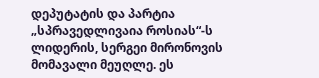დეპუტატის და პარტია „სპრავედლივაია როსიას“-ს ლიდერის, სერგეი მირონოვის მომავალი მეუღლე. ეს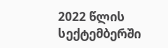2022 წლის სექტემბერში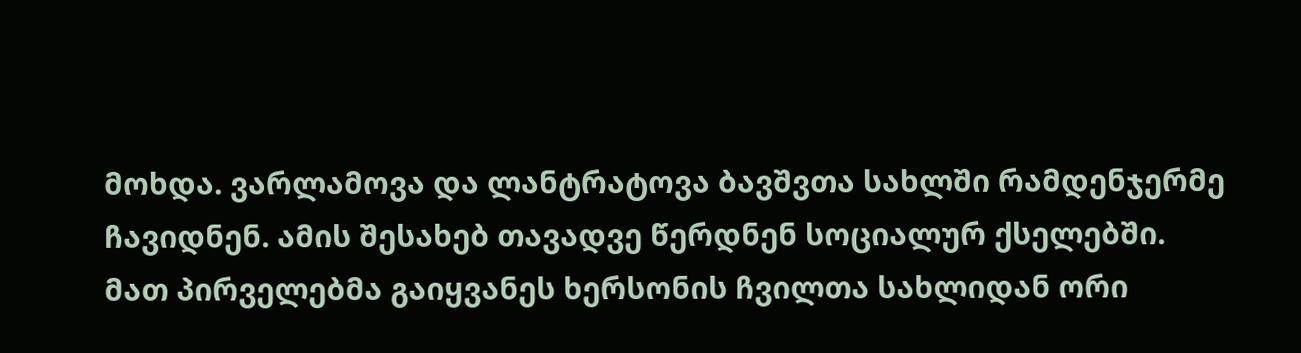მოხდა. ვარლამოვა და ლანტრატოვა ბავშვთა სახლში რამდენჯერმე ჩავიდნენ. ამის შესახებ თავადვე წერდნენ სოციალურ ქსელებში.
მათ პირველებმა გაიყვანეს ხერსონის ჩვილთა სახლიდან ორი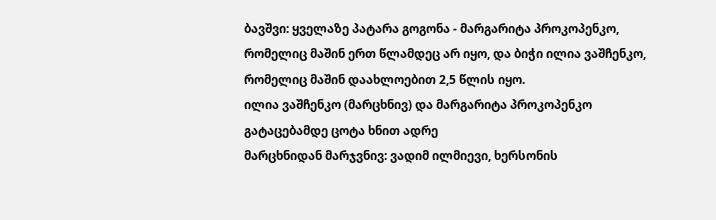ბავშვი: ყველაზე პატარა გოგონა - მარგარიტა პროკოპენკო, რომელიც მაშინ ერთ წლამდეც არ იყო, და ბიჭი ილია ვაშჩენკო, რომელიც მაშინ დაახლოებით 2,5 წლის იყო.
ილია ვაშჩენკო (მარცხნივ) და მარგარიტა პროკოპენკო გატაცებამდე ცოტა ხნით ადრე
მარცხნიდან მარჯვნივ: ვადიმ ილმიევი, ხერსონის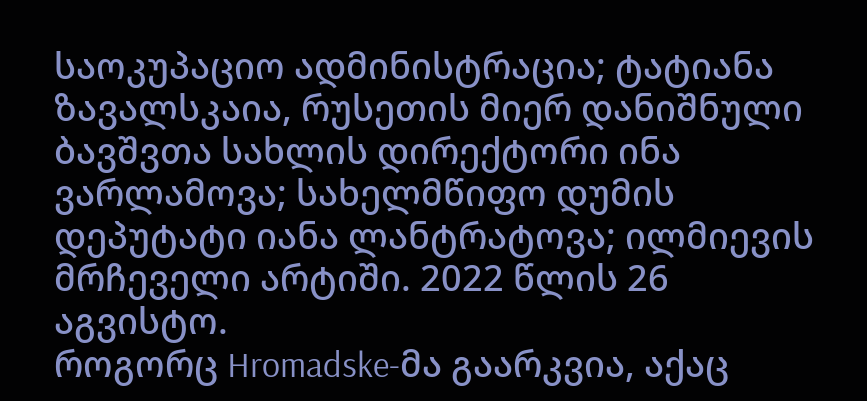საოკუპაციო ადმინისტრაცია; ტატიანა ზავალსკაია, რუსეთის მიერ დანიშნული ბავშვთა სახლის დირექტორი ინა ვარლამოვა; სახელმწიფო დუმის დეპუტატი იანა ლანტრატოვა; ილმიევის მრჩეველი არტიში. 2022 წლის 26 აგვისტო.
როგორც Hromadske-მა გაარკვია, აქაც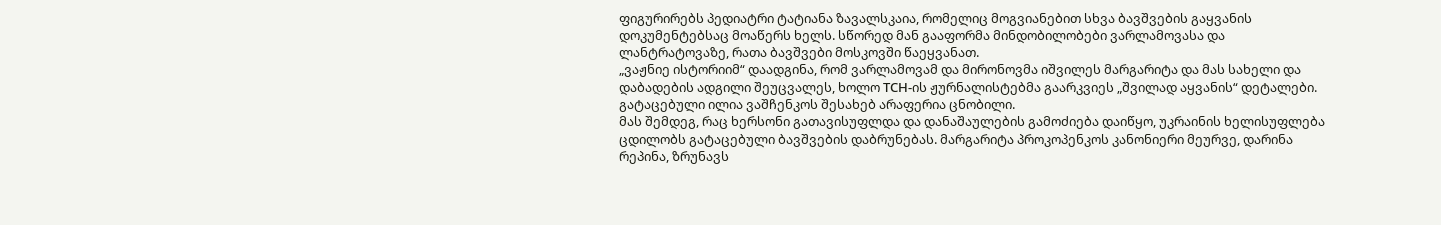ფიგურირებს პედიატრი ტატიანა ზავალსკაია, რომელიც მოგვიანებით სხვა ბავშვების გაყვანის დოკუმენტებსაც მოაწერს ხელს. სწორედ მან გააფორმა მინდობილობები ვარლამოვასა და ლანტრატოვაზე, რათა ბავშვები მოსკოვში წაეყვანათ.
„ვაჟნიე ისტორიიმ“ დაადგინა, რომ ვარლამოვამ და მირონოვმა იშვილეს მარგარიტა და მას სახელი და დაბადების ადგილი შეუცვალეს, ხოლო ТСН-ის ჟურნალისტებმა გაარკვიეს „შვილად აყვანის“ დეტალები. გატაცებული ილია ვაშჩენკოს შესახებ არაფერია ცნობილი.
მას შემდეგ, რაც ხერსონი გათავისუფლდა და დანაშაულების გამოძიება დაიწყო, უკრაინის ხელისუფლება ცდილობს გატაცებული ბავშვების დაბრუნებას. მარგარიტა პროკოპენკოს კანონიერი მეურვე, დარინა რეპინა, ზრუნავს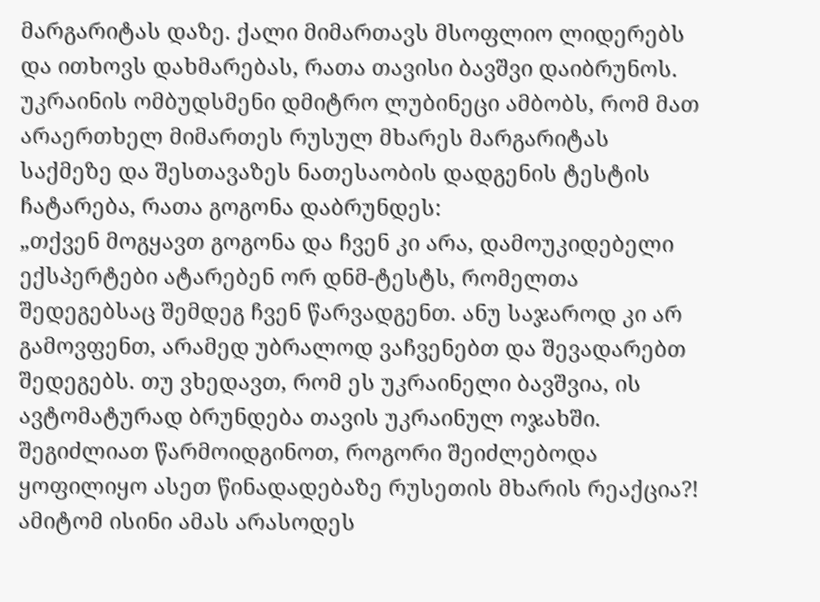მარგარიტას დაზე. ქალი მიმართავს მსოფლიო ლიდერებს და ითხოვს დახმარებას, რათა თავისი ბავშვი დაიბრუნოს.
უკრაინის ომბუდსმენი დმიტრო ლუბინეცი ამბობს, რომ მათ არაერთხელ მიმართეს რუსულ მხარეს მარგარიტას საქმეზე და შესთავაზეს ნათესაობის დადგენის ტესტის ჩატარება, რათა გოგონა დაბრუნდეს:
„თქვენ მოგყავთ გოგონა და ჩვენ კი არა, დამოუკიდებელი ექსპერტები ატარებენ ორ დნმ-ტესტს, რომელთა შედეგებსაც შემდეგ ჩვენ წარვადგენთ. ანუ საჯაროდ კი არ გამოვფენთ, არამედ უბრალოდ ვაჩვენებთ და შევადარებთ შედეგებს. თუ ვხედავთ, რომ ეს უკრაინელი ბავშვია, ის ავტომატურად ბრუნდება თავის უკრაინულ ოჯახში. შეგიძლიათ წარმოიდგინოთ, როგორი შეიძლებოდა ყოფილიყო ასეთ წინადადებაზე რუსეთის მხარის რეაქცია?! ამიტომ ისინი ამას არასოდეს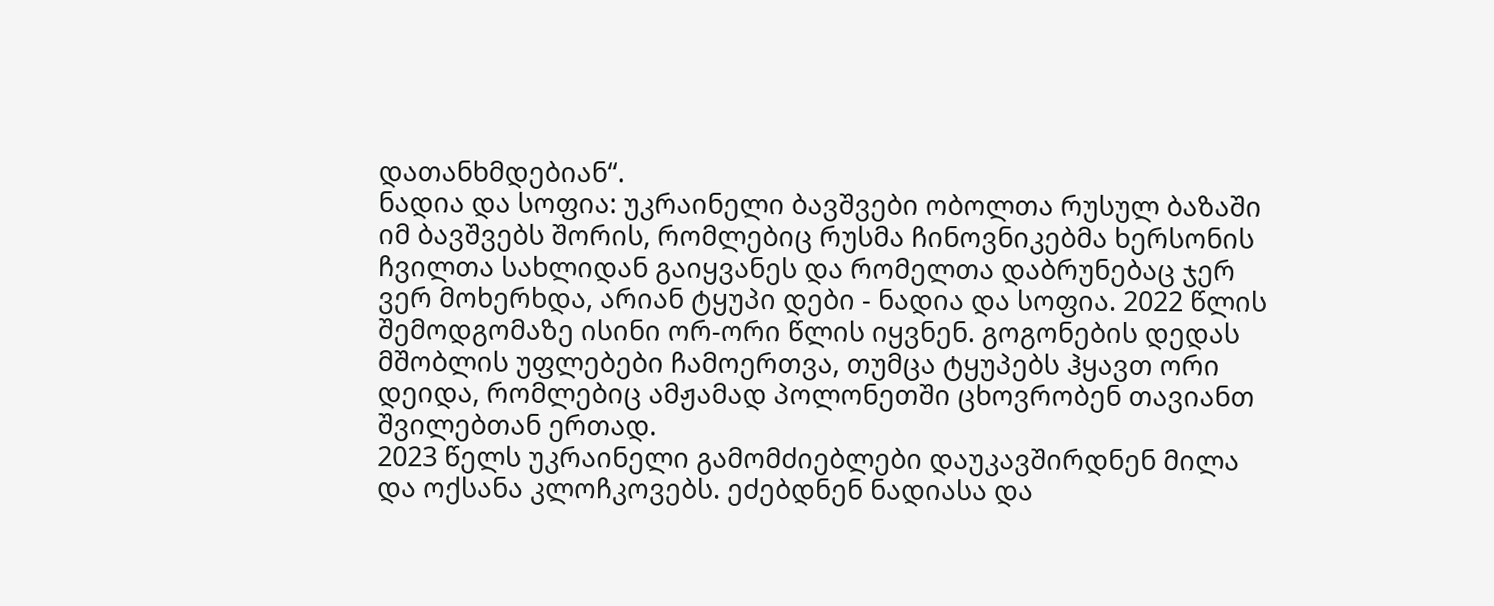დათანხმდებიან“.
ნადია და სოფია: უკრაინელი ბავშვები ობოლთა რუსულ ბაზაში
იმ ბავშვებს შორის, რომლებიც რუსმა ჩინოვნიკებმა ხერსონის ჩვილთა სახლიდან გაიყვანეს და რომელთა დაბრუნებაც ჯერ ვერ მოხერხდა, არიან ტყუპი დები - ნადია და სოფია. 2022 წლის შემოდგომაზე ისინი ორ-ორი წლის იყვნენ. გოგონების დედას მშობლის უფლებები ჩამოერთვა, თუმცა ტყუპებს ჰყავთ ორი დეიდა, რომლებიც ამჟამად პოლონეთში ცხოვრობენ თავიანთ შვილებთან ერთად.
2023 წელს უკრაინელი გამომძიებლები დაუკავშირდნენ მილა და ოქსანა კლოჩკოვებს. ეძებდნენ ნადიასა და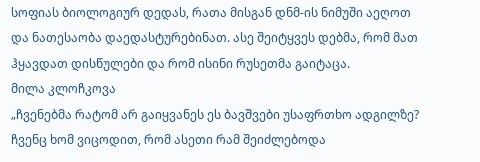სოფიას ბიოლოგიურ დედას, რათა მისგან დნმ-ის ნიმუში აეღოთ და ნათესაობა დაედასტურებინათ. ასე შეიტყვეს დებმა, რომ მათ ჰყავდათ დისწულები და რომ ისინი რუსეთმა გაიტაცა.
მილა კლოჩკოვა
„ჩვენებმა რატომ არ გაიყვანეს ეს ბავშვები უსაფრთხო ადგილზე? ჩვენც ხომ ვიცოდით, რომ ასეთი რამ შეიძლებოდა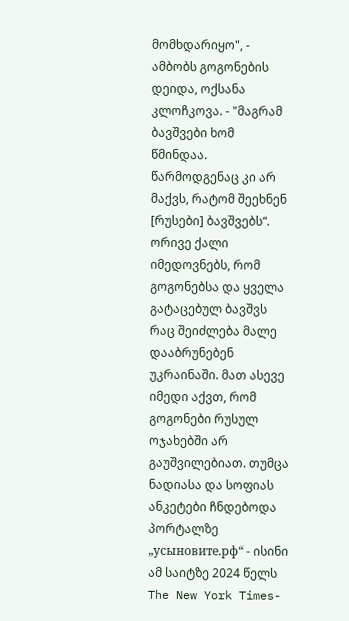მომხდარიყო", - ამბობს გოგონების დეიდა, ოქსანა კლოჩკოვა. - "მაგრამ ბავშვები ხომ წმინდაა. წარმოდგენაც კი არ მაქვს, რატომ შეეხნენ [რუსები] ბავშვებს“.
ორივე ქალი იმედოვნებს, რომ გოგონებსა და ყველა გატაცებულ ბავშვს რაც შეიძლება მალე დააბრუნებენ უკრაინაში. მათ ასევე იმედი აქვთ, რომ გოგონები რუსულ ოჯახებში არ გაუშვილებიათ. თუმცა ნადიასა და სოფიას ანკეტები ჩნდებოდა პორტალზე „усыновите.рф“ - ისინი ამ საიტზე 2024 წელს The New York Times-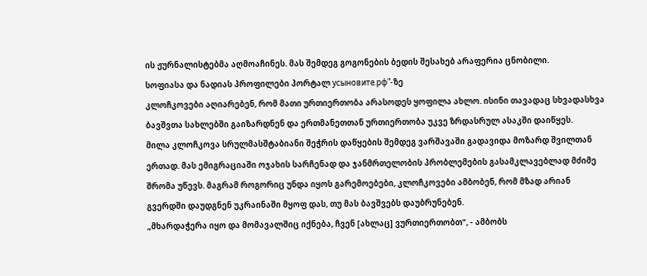ის ჟურნალისტებმა აღმოაჩინეს. მას შემდეგ გოგონების ბედის შესახებ არაფერია ცნობილი.
სოფიასა და ნადიას პროფილები პორტალ усыновите.рф"-ზე
კლოჩკოვები აღიარებენ, რომ მათი ურთიერთობა არასოდეს ყოფილა ახლო. ისინი თავადაც სხვადასხვა ბავშვთა სახლებში გაიზარდნენ და ერთმანეთთან ურთიერთობა უკვე ზრდასრულ ასაკში დაიწყეს.
მილა კლოჩკოვა სრულმასშტაბიანი შეჭრის დაწყების შემდეგ ვარშავაში გადავიდა მოზარდ შვილთან ერთად. მას ემიგრაციაში ოჯახის სარჩენად და ჯანმრთელობის პრობლემების გასამკლავებლად მძიმე შრომა უწევს. მაგრამ როგორიც უნდა იყოს გარემოებები, კლოჩკოვები ამბობენ, რომ მზად არიან გვერდში დაუდგნენ უკრაინაში მყოფ დას, თუ მას ბავშვებს დაუბრუნებენ.
„მხარდაჭერა იყო და მომავალშიც იქნება, ჩვენ [ახლაც] ვურთიერთობთ", - ამბობს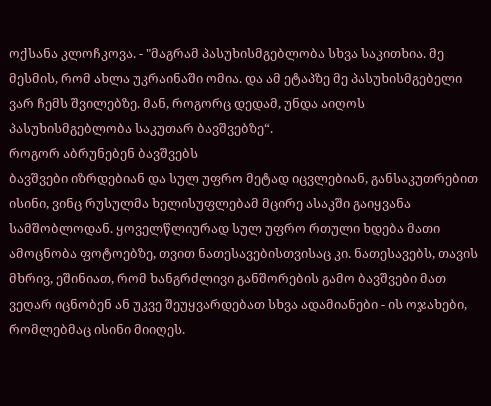ოქსანა კლოჩკოვა. - "მაგრამ პასუხისმგებლობა სხვა საკითხია. მე მესმის, რომ ახლა უკრაინაში ომია. და ამ ეტაპზე მე პასუხისმგებელი ვარ ჩემს შვილებზე. მან, როგორც დედამ, უნდა აიღოს პასუხისმგებლობა საკუთარ ბავშვებზე“.
როგორ აბრუნებენ ბავშვებს
ბავშვები იზრდებიან და სულ უფრო მეტად იცვლებიან, განსაკუთრებით ისინი, ვინც რუსულმა ხელისუფლებამ მცირე ასაკში გაიყვანა სამშობლოდან. ყოველწლიურად სულ უფრო რთული ხდება მათი ამოცნობა ფოტოებზე, თვით ნათესავებისთვისაც კი. ნათესავებს, თავის მხრივ, ეშინიათ, რომ ხანგრძლივი განშორების გამო ბავშვები მათ ვეღარ იცნობენ ან უკვე შეუყვარდებათ სხვა ადამიანები - ის ოჯახები, რომლებმაც ისინი მიიღეს.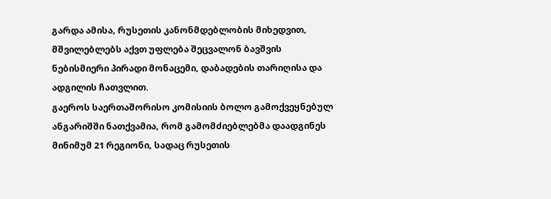გარდა ამისა, რუსეთის კანონმდებლობის მიხედვით, მშვილებლებს აქვთ უფლება შეცვალონ ბავშვის ნებისმიერი პირადი მონაცემი, დაბადების თარიღისა და ადგილის ჩათვლით.
გაეროს საერთაშორისო კომისიის ბოლო გამოქვეყნებულ ანგარიშში ნათქვამია, რომ გამომძიებლებმა დაადგინეს მინიმუმ 21 რეგიონი, სადაც რუსეთის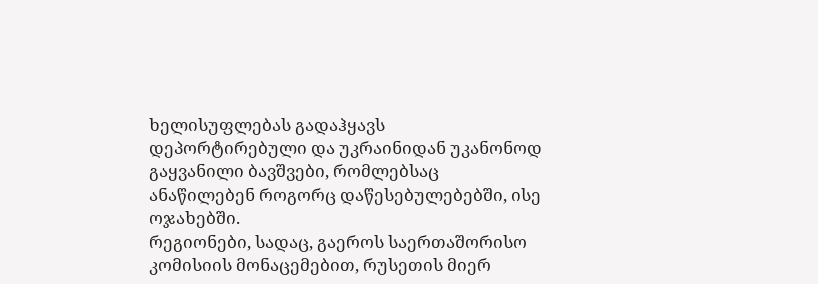ხელისუფლებას გადაჰყავს დეპორტირებული და უკრაინიდან უკანონოდ გაყვანილი ბავშვები, რომლებსაც ანაწილებენ როგორც დაწესებულებებში, ისე ოჯახებში.
რეგიონები, სადაც, გაეროს საერთაშორისო კომისიის მონაცემებით, რუსეთის მიერ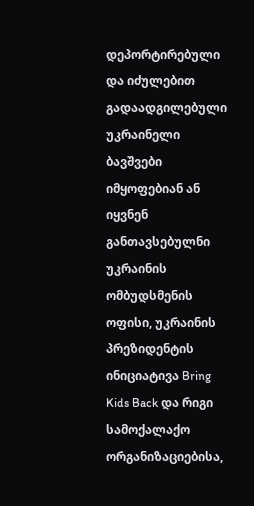დეპორტირებული და იძულებით გადაადგილებული უკრაინელი ბავშვები იმყოფებიან ან იყვნენ განთავსებულნი
უკრაინის ომბუდსმენის ოფისი, უკრაინის პრეზიდენტის ინიციატივა Bring Kids Back და რიგი სამოქალაქო ორგანიზაციებისა,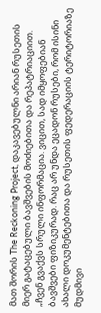მათ შორის The Reckoning Project, დაკავებულნი არიან რუსეთის მიერ გატაცებული ბავშვების მოძიებითა და რეპატრიაციით.
„ჩვენ გვაქვს სრული ინფორმაცია. ვიცით, სად იმყოფებიან ბავშვები ფიზიკურად. რაც არ უნდა ეცადონ რუსები, რომ ისინი ახალი დოკუმენტებითა და რუსეთის ფედერაციის ტერიტორიაზე მუდმივი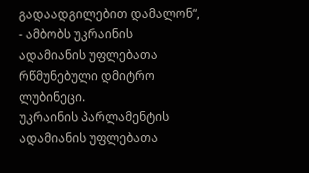გადაადგილებით დამალონ“, - ამბობს უკრაინის ადამიანის უფლებათა რწმუნებული დმიტრო ლუბინეცი.
უკრაინის პარლამენტის ადამიანის უფლებათა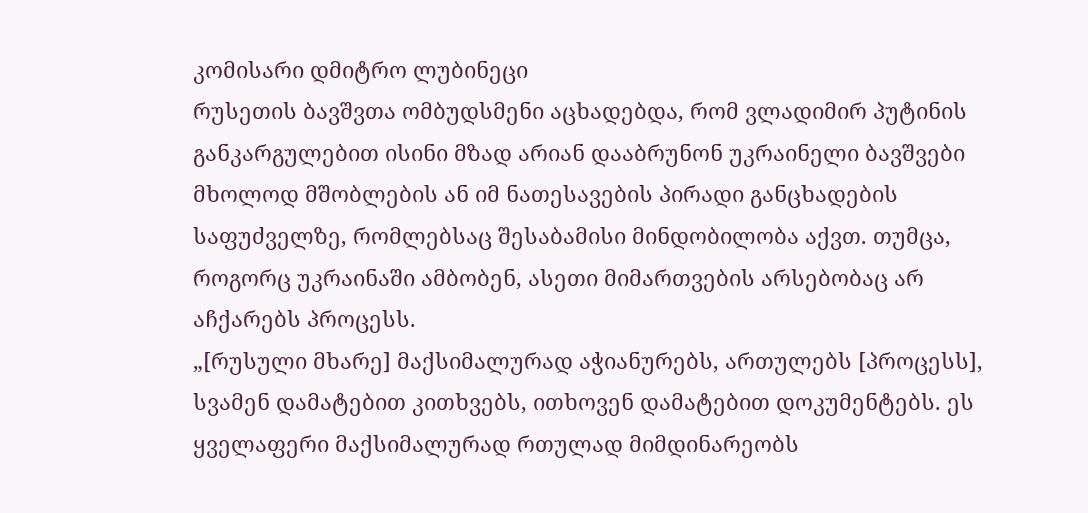კომისარი დმიტრო ლუბინეცი
რუსეთის ბავშვთა ომბუდსმენი აცხადებდა, რომ ვლადიმირ პუტინის განკარგულებით ისინი მზად არიან დააბრუნონ უკრაინელი ბავშვები მხოლოდ მშობლების ან იმ ნათესავების პირადი განცხადების საფუძველზე, რომლებსაც შესაბამისი მინდობილობა აქვთ. თუმცა, როგორც უკრაინაში ამბობენ, ასეთი მიმართვების არსებობაც არ აჩქარებს პროცესს.
„[რუსული მხარე] მაქსიმალურად აჭიანურებს, ართულებს [პროცესს], სვამენ დამატებით კითხვებს, ითხოვენ დამატებით დოკუმენტებს. ეს ყველაფერი მაქსიმალურად რთულად მიმდინარეობს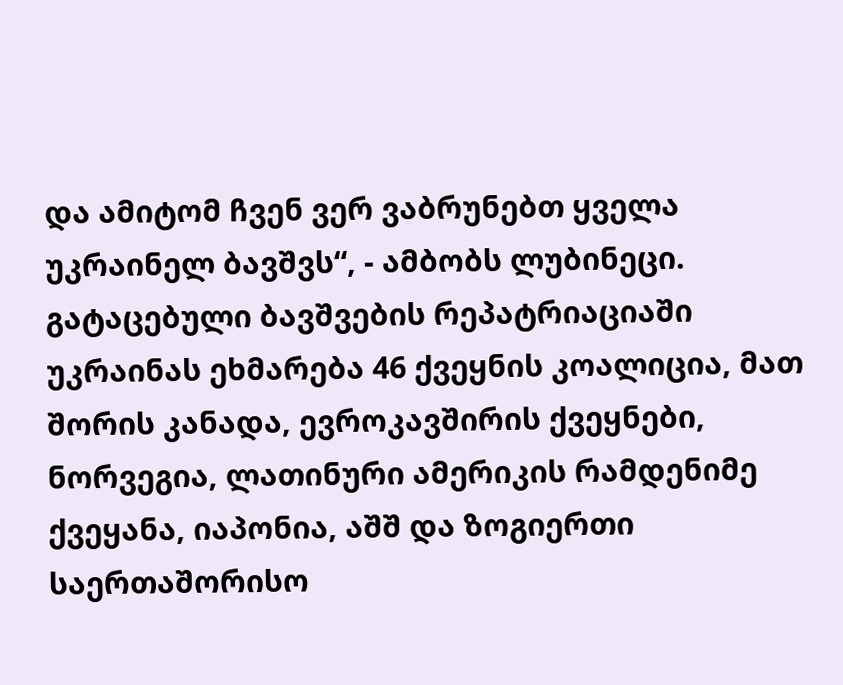და ამიტომ ჩვენ ვერ ვაბრუნებთ ყველა უკრაინელ ბავშვს“, - ამბობს ლუბინეცი.
გატაცებული ბავშვების რეპატრიაციაში უკრაინას ეხმარება 46 ქვეყნის კოალიცია, მათ შორის კანადა, ევროკავშირის ქვეყნები, ნორვეგია, ლათინური ამერიკის რამდენიმე ქვეყანა, იაპონია, აშშ და ზოგიერთი საერთაშორისო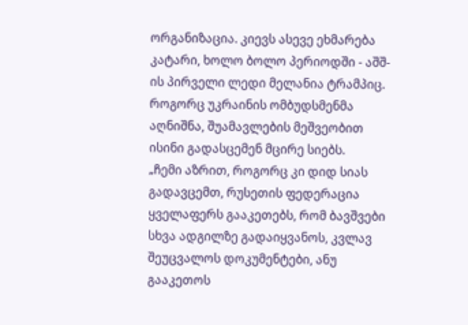ორგანიზაცია. კიევს ასევე ეხმარება კატარი, ხოლო ბოლო პერიოდში - აშშ-ის პირველი ლედი მელანია ტრამპიც. როგორც უკრაინის ომბუდსმენმა აღნიშნა, შუამავლების მეშვეობით ისინი გადასცემენ მცირე სიებს.
„ჩემი აზრით, როგორც კი დიდ სიას გადავცემთ, რუსეთის ფედერაცია ყველაფერს გააკეთებს, რომ ბავშვები სხვა ადგილზე გადაიყვანოს, კვლავ შეუცვალოს დოკუმენტები, ანუ გააკეთოს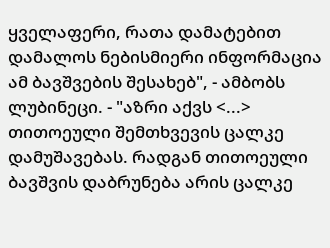ყველაფერი, რათა დამატებით დამალოს ნებისმიერი ინფორმაცია ამ ბავშვების შესახებ", - ამბობს ლუბინეცი. - "აზრი აქვს <...> თითოეული შემთხვევის ცალკე დამუშავებას. რადგან თითოეული ბავშვის დაბრუნება არის ცალკე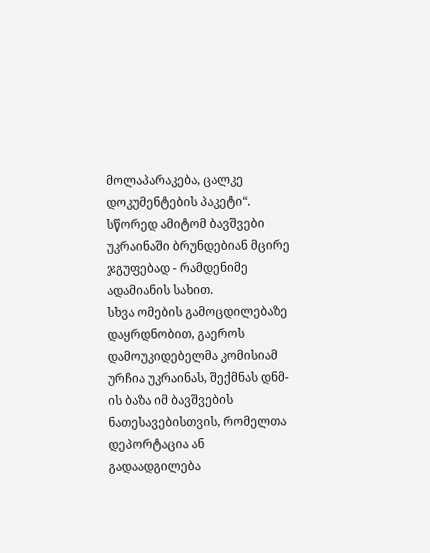მოლაპარაკება, ცალკე დოკუმენტების პაკეტი“.
სწორედ ამიტომ ბავშვები უკრაინაში ბრუნდებიან მცირე ჯგუფებად - რამდენიმე ადამიანის სახით.
სხვა ომების გამოცდილებაზე დაყრდნობით, გაეროს დამოუკიდებელმა კომისიამ ურჩია უკრაინას, შექმნას დნმ-ის ბაზა იმ ბავშვების ნათესავებისთვის, რომელთა დეპორტაცია ან გადაადგილება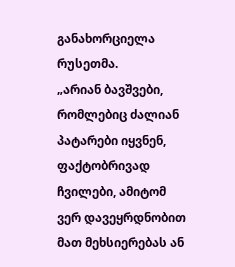განახორციელა რუსეთმა.
„არიან ბავშვები, რომლებიც ძალიან პატარები იყვნენ, ფაქტობრივად ჩვილები, ამიტომ ვერ დავეყრდნობით მათ მეხსიერებას ან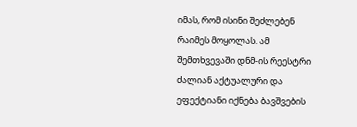იმას, რომ ისინი შეძლებენ რაიმეს მოყოლას. ამ შემთხვევაში დნმ-ის რეესტრი ძალიან აქტუალური და ეფექტიანი იქნება ბავშვების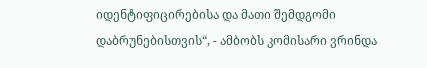იდენტიფიცირებისა და მათი შემდგომი დაბრუნებისთვის“, - ამბობს კომისარი ვრინდა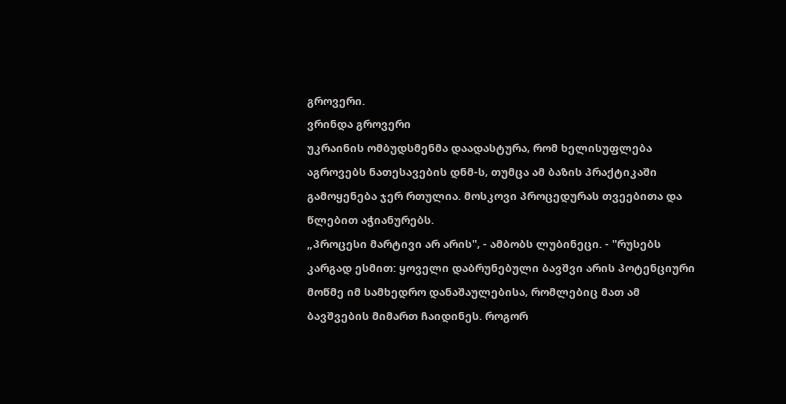გროვერი.
ვრინდა გროვერი
უკრაინის ომბუდსმენმა დაადასტურა, რომ ხელისუფლება აგროვებს ნათესავების დნმ-ს, თუმცა ამ ბაზის პრაქტიკაში გამოყენება ჯერ რთულია. მოსკოვი პროცედურას თვეებითა და წლებით აჭიანურებს.
„პროცესი მარტივი არ არის", - ამბობს ლუბინეცი. - "რუსებს კარგად ესმით: ყოველი დაბრუნებული ბავშვი არის პოტენციური მოწმე იმ სამხედრო დანაშაულებისა, რომლებიც მათ ამ ბავშვების მიმართ ჩაიდინეს. როგორ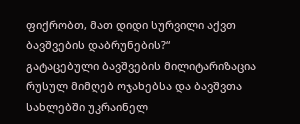ფიქრობთ, მათ დიდი სურვილი აქვთ ბავშვების დაბრუნების?“
გატაცებული ბავშვების მილიტარიზაცია
რუსულ მიმღებ ოჯახებსა და ბავშვთა სახლებში უკრაინელ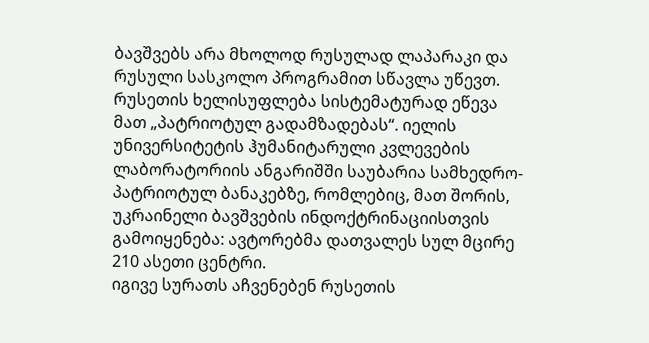ბავშვებს არა მხოლოდ რუსულად ლაპარაკი და რუსული სასკოლო პროგრამით სწავლა უწევთ. რუსეთის ხელისუფლება სისტემატურად ეწევა მათ „პატრიოტულ გადამზადებას“. იელის უნივერსიტეტის ჰუმანიტარული კვლევების ლაბორატორიის ანგარიშში საუბარია სამხედრო-პატრიოტულ ბანაკებზე, რომლებიც, მათ შორის, უკრაინელი ბავშვების ინდოქტრინაციისთვის გამოიყენება: ავტორებმა დათვალეს სულ მცირე 210 ასეთი ცენტრი.
იგივე სურათს აჩვენებენ რუსეთის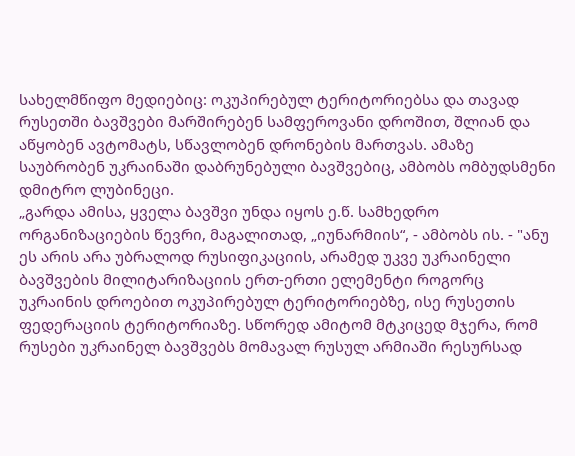სახელმწიფო მედიებიც: ოკუპირებულ ტერიტორიებსა და თავად რუსეთში ბავშვები მარშირებენ სამფეროვანი დროშით, შლიან და აწყობენ ავტომატს, სწავლობენ დრონების მართვას. ამაზე საუბრობენ უკრაინაში დაბრუნებული ბავშვებიც, ამბობს ომბუდსმენი დმიტრო ლუბინეცი.
„გარდა ამისა, ყველა ბავშვი უნდა იყოს ე.წ. სამხედრო ორგანიზაციების წევრი, მაგალითად, „იუნარმიის“, - ამბობს ის. - "ანუ ეს არის არა უბრალოდ რუსიფიკაციის, არამედ უკვე უკრაინელი ბავშვების მილიტარიზაციის ერთ-ერთი ელემენტი როგორც უკრაინის დროებით ოკუპირებულ ტერიტორიებზე, ისე რუსეთის ფედერაციის ტერიტორიაზე. სწორედ ამიტომ მტკიცედ მჯერა, რომ რუსები უკრაინელ ბავშვებს მომავალ რუსულ არმიაში რესურსად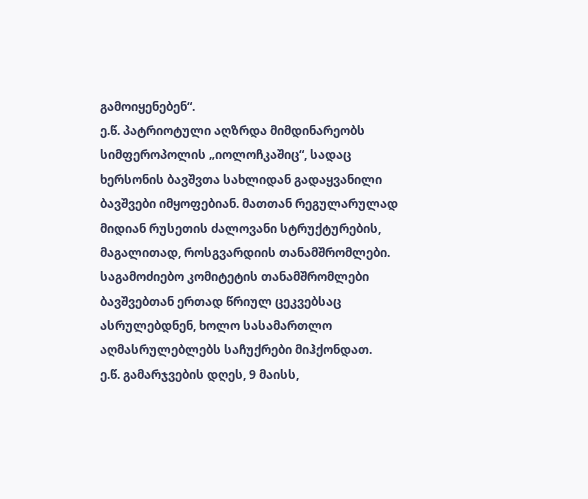გამოიყენებენ“.
ე.წ. პატრიოტული აღზრდა მიმდინარეობს სიმფეროპოლის „იოლოჩკაშიც“, სადაც ხერსონის ბავშვთა სახლიდან გადაყვანილი ბავშვები იმყოფებიან. მათთან რეგულარულად მიდიან რუსეთის ძალოვანი სტრუქტურების, მაგალითად, როსგვარდიის თანამშრომლები. საგამოძიებო კომიტეტის თანამშრომლები ბავშვებთან ერთად წრიულ ცეკვებსაც ასრულებდნენ, ხოლო სასამართლო აღმასრულებლებს საჩუქრები მიჰქონდათ.
ე.წ. გამარჯვების დღეს, 9 მაისს,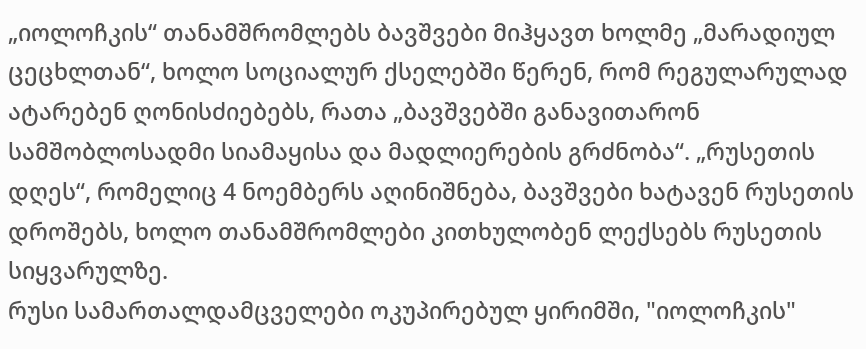„იოლოჩკის“ თანამშრომლებს ბავშვები მიჰყავთ ხოლმე „მარადიულ ცეცხლთან“, ხოლო სოციალურ ქსელებში წერენ, რომ რეგულარულად ატარებენ ღონისძიებებს, რათა „ბავშვებში განავითარონ სამშობლოსადმი სიამაყისა და მადლიერების გრძნობა“. „რუსეთის დღეს“, რომელიც 4 ნოემბერს აღინიშნება, ბავშვები ხატავენ რუსეთის დროშებს, ხოლო თანამშრომლები კითხულობენ ლექსებს რუსეთის სიყვარულზე.
რუსი სამართალდამცველები ოკუპირებულ ყირიმში, "იოლოჩკის"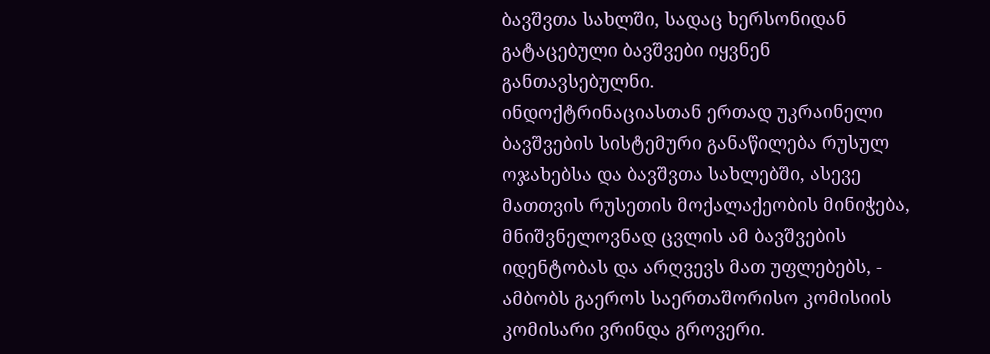ბავშვთა სახლში, სადაც ხერსონიდან გატაცებული ბავშვები იყვნენ განთავსებულნი.
ინდოქტრინაციასთან ერთად უკრაინელი ბავშვების სისტემური განაწილება რუსულ ოჯახებსა და ბავშვთა სახლებში, ასევე მათთვის რუსეთის მოქალაქეობის მინიჭება, მნიშვნელოვნად ცვლის ამ ბავშვების იდენტობას და არღვევს მათ უფლებებს, - ამბობს გაეროს საერთაშორისო კომისიის კომისარი ვრინდა გროვერი.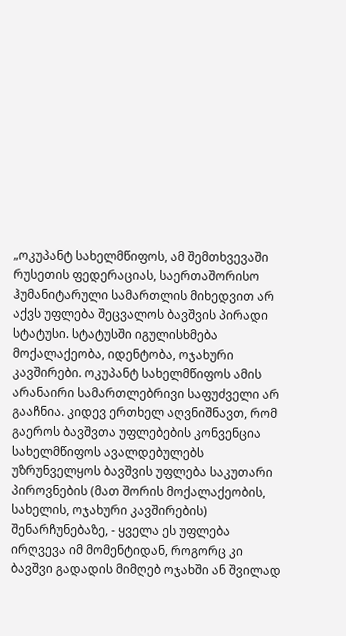„ოკუპანტ სახელმწიფოს, ამ შემთხვევაში რუსეთის ფედერაციას, საერთაშორისო ჰუმანიტარული სამართლის მიხედვით არ აქვს უფლება შეცვალოს ბავშვის პირადი სტატუსი. სტატუსში იგულისხმება მოქალაქეობა, იდენტობა, ოჯახური კავშირები. ოკუპანტ სახელმწიფოს ამის არანაირი სამართლებრივი საფუძველი არ გააჩნია. კიდევ ერთხელ აღვნიშნავთ, რომ გაეროს ბავშვთა უფლებების კონვენცია სახელმწიფოს ავალდებულებს უზრუნველყოს ბავშვის უფლება საკუთარი პიროვნების (მათ შორის მოქალაქეობის, სახელის, ოჯახური კავშირების) შენარჩუნებაზე, - ყველა ეს უფლება ირღვევა იმ მომენტიდან, როგორც კი ბავშვი გადადის მიმღებ ოჯახში ან შვილად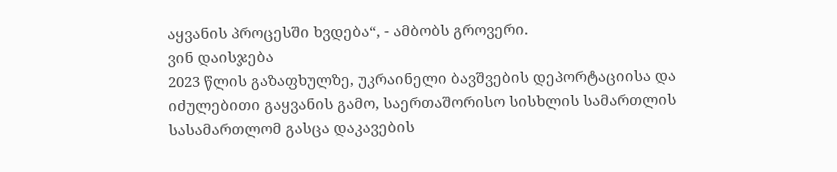აყვანის პროცესში ხვდება“, - ამბობს გროვერი.
ვინ დაისჯება
2023 წლის გაზაფხულზე, უკრაინელი ბავშვების დეპორტაციისა და იძულებითი გაყვანის გამო, საერთაშორისო სისხლის სამართლის სასამართლომ გასცა დაკავების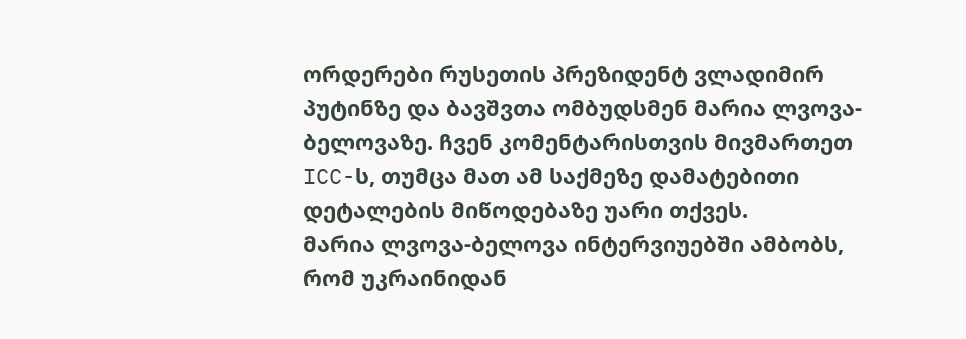ორდერები რუსეთის პრეზიდენტ ვლადიმირ პუტინზე და ბავშვთა ომბუდსმენ მარია ლვოვა-ბელოვაზე. ჩვენ კომენტარისთვის მივმართეთ ICC-ს, თუმცა მათ ამ საქმეზე დამატებითი დეტალების მიწოდებაზე უარი თქვეს.
მარია ლვოვა-ბელოვა ინტერვიუებში ამბობს, რომ უკრაინიდან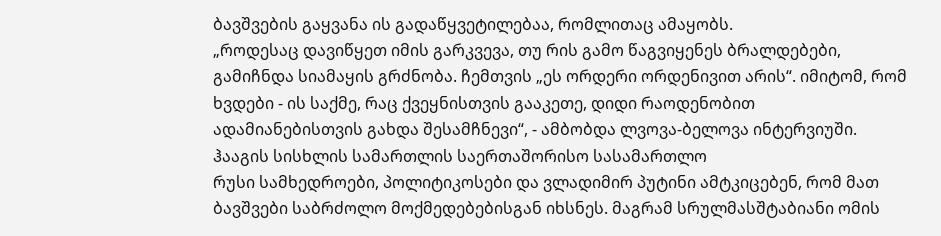ბავშვების გაყვანა ის გადაწყვეტილებაა, რომლითაც ამაყობს.
„როდესაც დავიწყეთ იმის გარკვევა, თუ რის გამო წაგვიყენეს ბრალდებები, გამიჩნდა სიამაყის გრძნობა. ჩემთვის „ეს ორდერი ორდენივით არის“. იმიტომ, რომ ხვდები - ის საქმე, რაც ქვეყნისთვის გააკეთე, დიდი რაოდენობით ადამიანებისთვის გახდა შესამჩნევი“, - ამბობდა ლვოვა-ბელოვა ინტერვიუში.
ჰააგის სისხლის სამართლის საერთაშორისო სასამართლო
რუსი სამხედროები, პოლიტიკოსები და ვლადიმირ პუტინი ამტკიცებენ, რომ მათ ბავშვები საბრძოლო მოქმედებებისგან იხსნეს. მაგრამ სრულმასშტაბიანი ომის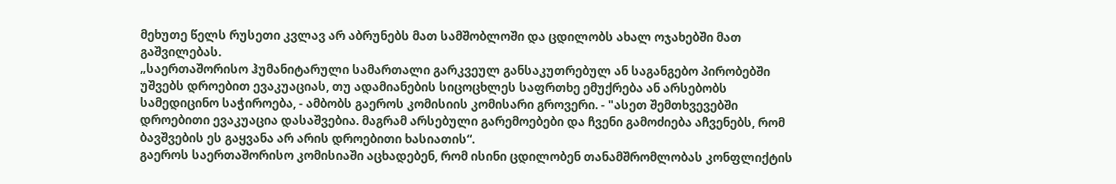მეხუთე წელს რუსეთი კვლავ არ აბრუნებს მათ სამშობლოში და ცდილობს ახალ ოჯახებში მათ გაშვილებას.
„საერთაშორისო ჰუმანიტარული სამართალი გარკვეულ განსაკუთრებულ ან საგანგებო პირობებში უშვებს დროებით ევაკუაციას, თუ ადამიანების სიცოცხლეს საფრთხე ემუქრება ან არსებობს სამედიცინო საჭიროება, - ამბობს გაეროს კომისიის კომისარი გროვერი. - "ასეთ შემთხვევებში დროებითი ევაკუაცია დასაშვებია. მაგრამ არსებული გარემოებები და ჩვენი გამოძიება აჩვენებს, რომ ბავშვების ეს გაყვანა არ არის დროებითი ხასიათის“.
გაეროს საერთაშორისო კომისიაში აცხადებენ, რომ ისინი ცდილობენ თანამშრომლობას კონფლიქტის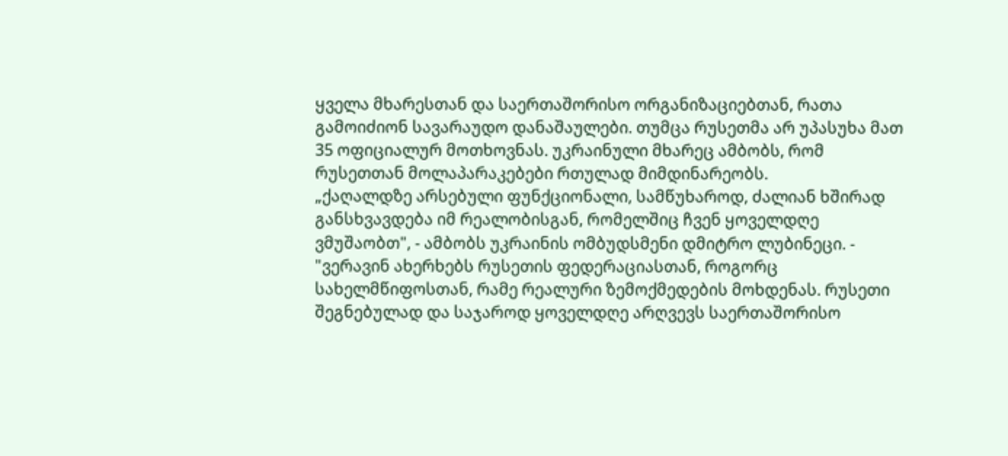ყველა მხარესთან და საერთაშორისო ორგანიზაციებთან, რათა გამოიძიონ სავარაუდო დანაშაულები. თუმცა რუსეთმა არ უპასუხა მათ 35 ოფიციალურ მოთხოვნას. უკრაინული მხარეც ამბობს, რომ რუსეთთან მოლაპარაკებები რთულად მიმდინარეობს.
„ქაღალდზე არსებული ფუნქციონალი, სამწუხაროდ, ძალიან ხშირად განსხვავდება იმ რეალობისგან, რომელშიც ჩვენ ყოველდღე ვმუშაობთ", - ამბობს უკრაინის ომბუდსმენი დმიტრო ლუბინეცი. - "ვერავინ ახერხებს რუსეთის ფედერაციასთან, როგორც სახელმწიფოსთან, რამე რეალური ზემოქმედების მოხდენას. რუსეთი შეგნებულად და საჯაროდ ყოველდღე არღვევს საერთაშორისო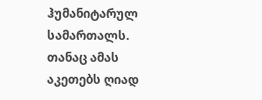ჰუმანიტარულ სამართალს. თანაც ამას აკეთებს ღიად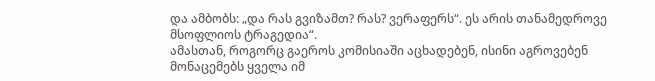და ამბობს: „და რას გვიზამთ? რას? ვერაფერს“. ეს არის თანამედროვე მსოფლიოს ტრაგედია“.
ამასთან, როგორც გაეროს კომისიაში აცხადებენ, ისინი აგროვებენ მონაცემებს ყველა იმ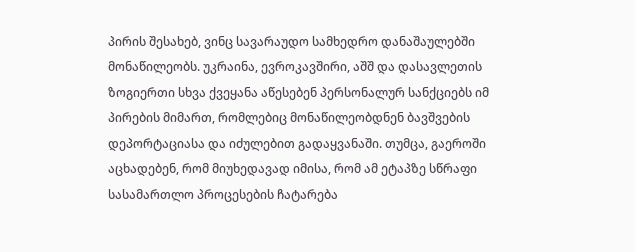პირის შესახებ, ვინც სავარაუდო სამხედრო დანაშაულებში მონაწილეობს. უკრაინა, ევროკავშირი, აშშ და დასავლეთის ზოგიერთი სხვა ქვეყანა აწესებენ პერსონალურ სანქციებს იმ პირების მიმართ, რომლებიც მონაწილეობდნენ ბავშვების დეპორტაციასა და იძულებით გადაყვანაში. თუმცა, გაეროში აცხადებენ, რომ მიუხედავად იმისა, რომ ამ ეტაპზე სწრაფი სასამართლო პროცესების ჩატარება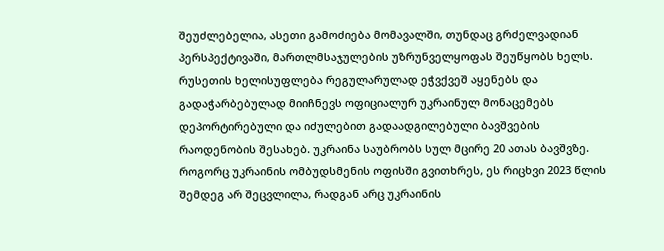შეუძლებელია, ასეთი გამოძიება მომავალში, თუნდაც გრძელვადიან პერსპექტივაში, მართლმსაჯულების უზრუნველყოფას შეუწყობს ხელს.
რუსეთის ხელისუფლება რეგულარულად ეჭვქვეშ აყენებს და გადაჭარბებულად მიიჩნევს ოფიციალურ უკრაინულ მონაცემებს დეპორტირებული და იძულებით გადაადგილებული ბავშვების რაოდენობის შესახებ. უკრაინა საუბრობს სულ მცირე 20 ათას ბავშვზე. როგორც უკრაინის ომბუდსმენის ოფისში გვითხრეს, ეს რიცხვი 2023 წლის შემდეგ არ შეცვლილა, რადგან არც უკრაინის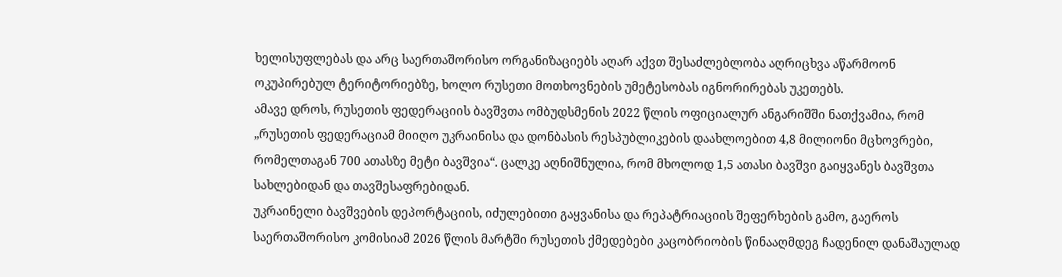ხელისუფლებას და არც საერთაშორისო ორგანიზაციებს აღარ აქვთ შესაძლებლობა აღრიცხვა აწარმოონ ოკუპირებულ ტერიტორიებზე, ხოლო რუსეთი მოთხოვნების უმეტესობას იგნორირებას უკეთებს.
ამავე დროს, რუსეთის ფედერაციის ბავშვთა ომბუდსმენის 2022 წლის ოფიციალურ ანგარიშში ნათქვამია, რომ „რუსეთის ფედერაციამ მიიღო უკრაინისა და დონბასის რესპუბლიკების დაახლოებით 4,8 მილიონი მცხოვრები, რომელთაგან 700 ათასზე მეტი ბავშვია“. ცალკე აღნიშნულია, რომ მხოლოდ 1,5 ათასი ბავშვი გაიყვანეს ბავშვთა სახლებიდან და თავშესაფრებიდან.
უკრაინელი ბავშვების დეპორტაციის, იძულებითი გაყვანისა და რეპატრიაციის შეფერხების გამო, გაეროს საერთაშორისო კომისიამ 2026 წლის მარტში რუსეთის ქმედებები კაცობრიობის წინააღმდეგ ჩადენილ დანაშაულად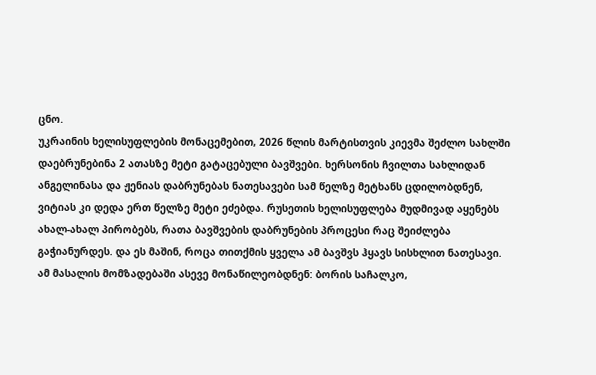ცნო.
უკრაინის ხელისუფლების მონაცემებით, 2026 წლის მარტისთვის კიევმა შეძლო სახლში დაებრუნებინა 2 ათასზე მეტი გატაცებული ბავშვები. ხერსონის ჩვილთა სახლიდან ანგელინასა და ჟენიას დაბრუნებას ნათესავები სამ წელზე მეტხანს ცდილობდნენ, ვიტიას კი დედა ერთ წელზე მეტი ეძებდა. რუსეთის ხელისუფლება მუდმივად აყენებს ახალ-ახალ პირობებს, რათა ბავშვების დაბრუნების პროცესი რაც შეიძლება გაჭიანურდეს. და ეს მაშინ, როცა თითქმის ყველა ამ ბავშვს ჰყავს სისხლით ნათესავი.
ამ მასალის მომზადებაში ასევე მონაწილეობდნენ: ბორის საჩალკო,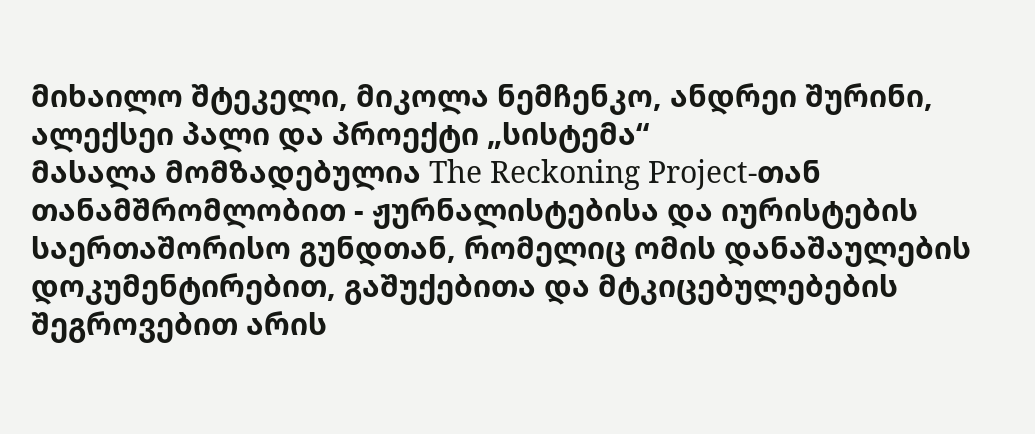მიხაილო შტეკელი, მიკოლა ნემჩენკო, ანდრეი შურინი, ალექსეი პალი და პროექტი „სისტემა“
მასალა მომზადებულია The Reckoning Project-თან თანამშრომლობით - ჟურნალისტებისა და იურისტების საერთაშორისო გუნდთან, რომელიც ომის დანაშაულების დოკუმენტირებით, გაშუქებითა და მტკიცებულებების შეგროვებით არის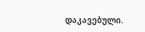დაკავებული.